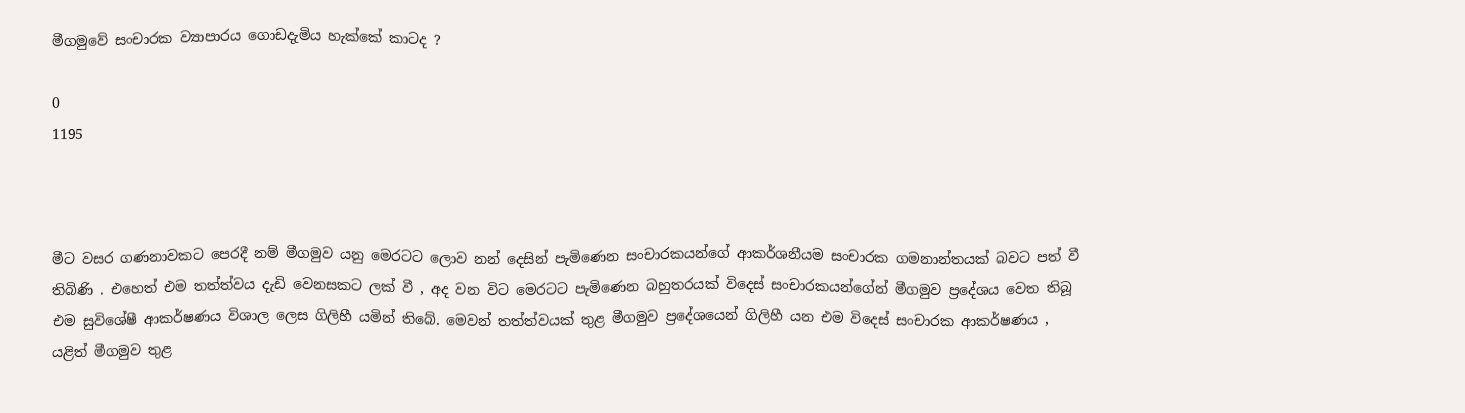මීගමුවේ සංචාරක ව්‍යාපාරය ගොඩදැමිය හැක්කේ කාටද ?

0
1195



මීට වසර ගණනාවකට පෙරදී නම් මීගමුව යනු මෙරටට ලොව නන් දෙසින් පැමිණෙන සංචාරකයන්ගේ ආකර්ශනීයම සංචාරක ගමනාන්තයක් බවට පත් වී තිබිණි . එහෙත් එම තත්ත්වය දැඩි වෙනසකට ලක් වී , අද වන විට මෙරටට පැමිණෙන බහුතරයක් විදෙස් සංචාරකයන්ගේන් මීගමුව ප්‍රදේශය වෙත තිබූ එම සුවිශේෂී ආකර්ෂණය විශාල ලෙස ගිලිහී යමින් තිබේ. මෙවන් තත්ත්වයක් තුළ මීගමුව ප්‍රදේශයෙන් ගිලිහී යන එම විදෙස් සංචාරක ආකර්ෂණය , යළිත් මීගමුව තුළ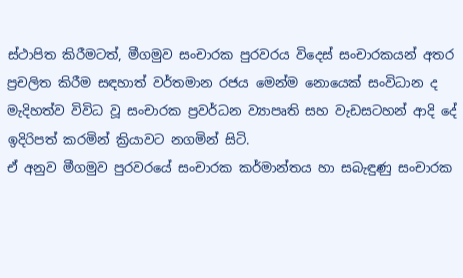ස්ථාපිත කිරීමටත්, මීගමුව සංචාරක පුරවරය විදෙස් සංචාරකයන් අතර ප්‍රචලිත කිරීම සඳහාත් වර්තමාන රජය මෙන්ම නොයෙක් සංවිධාන ද මැදිහත්ව විවිධ වූ සංචාරක ප්‍රවර්ධන ව්‍යාපෘති සහ වැඩසටහන් ආදි දේ ඉදිරිපත් කරමින් ක්‍රියාවට නගමින් සිටි.
ඒ අනුව මීගමුව පුරවරයේ සංචාරක කර්මාන්තය හා සබැඳුණු සංචාරක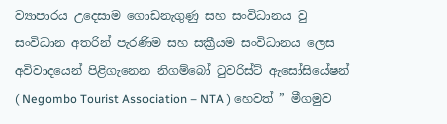ව්‍යාපාරය උදෙසාම ගොඩනැගුණු සහ සංවිධානය වු සංවිධාන අතරින් පැරණිම සහ සක්‍රීයම සංවිධානය ලෙස අවිවාදයෙන් පිළිගැනෙන නිගම්බෝ ටුවරිස්ට් ඇසෝසියේෂන් ( Negombo Tourist Association – NTA ) හෙවත් ” මීගමුව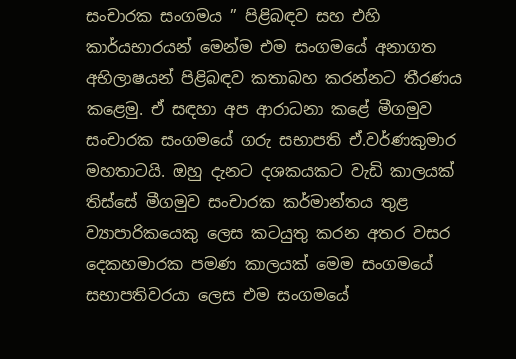සංචාරක සංගමය ” පිළිබඳව සහ එහි කාර්යභාරයන් මෙන්ම එම සංගමයේ අනාගත අභිලාෂයන් පිළිබඳව කතාබහ කරන්නට තීරණය කළෙමු. ඒ සඳහා අප ආරාධනා කළේ මීගමුව සංචාරක සංගමයේ ගරු සභාපති ඒ.වර්ණකුමාර මහතාටයි. ඔහු දැනට දශකයකට වැඩි කාලයක් තිස්සේ මීගමුව සංචාරක කර්මාන්තය තුළ ව්‍යාපාරිකයෙකු ලෙස කටයුතු කරන අතර වසර දෙකහමාරක පමණ කාලයක් මෙම සංගමයේ සභාපතිවරයා ලෙස එම සංගමයේ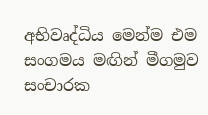අභිවෘද්ධිය මෙන්ම එම සංගමය මඟින් මීගමුව සංචාරක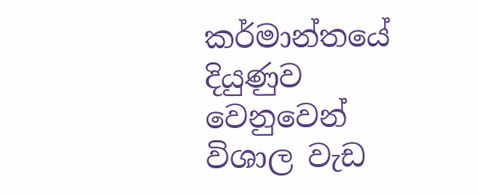කර්මාන්තයේ දියුණුව වෙනුවෙන් විශාල වැඩ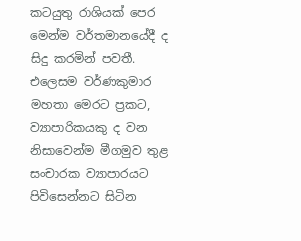කටයුතු රාශියක් පෙර මෙන්ම වර්තමානයේදී ද සිදු කරමින් පවතී. එලෙසම වර්ණකුමාර මහතා මෙරට ප්‍රකට, ව්‍යාපාරිකයකු ද වන නිසාවෙන්ම මීගමුව තුළ සංචාරක ව්‍යාපාරයට පිවිසෙන්නට සිටින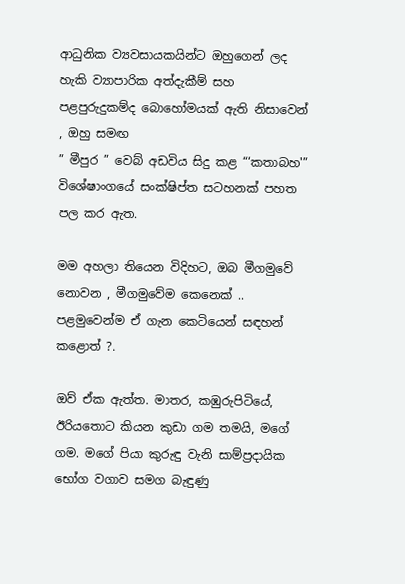ආධුනික ව්‍යවසායකයින්ට ඔහුගෙන් ලද හැකි ව්‍යාපාරික අත්දැකීම් සහ පළපුරුදුකම්ද බොහෝමයක් ඇති නිසාවෙන් , ඔහු සමඟ
” මීපුර ” වෙබ් අඩවිය සිදු කළ “‘කතාබහ'” විශේෂාංගයේ සංක්ෂිප්ත සටහනක් පහත පල කර ඇත.

මම අහලා තියෙන විදිහට, ඔබ මීගමුවේ නොවන , මීගමුවේම කෙනෙක් .. පළමුවෙන්ම ඒ ගැන කෙටියෙන් සඳහන් කළොත් ?.

ඔව් ඒක ඇත්ත. මාතර, කඹුරුපිටියේ, ඊරියතොට කියන කුඩා ගම තමයි, මගේ ගම. මගේ පියා කුරුඳු වැනි සාම්ප්‍රදායික භෝග වගාව සමග බැඳුණු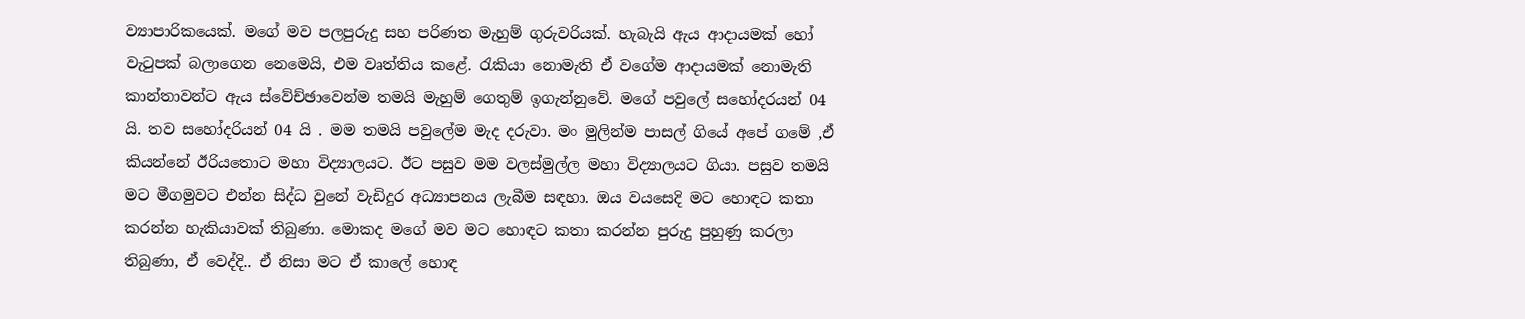ව්‍යාපාරිකයෙක්. මගේ මව පලපුරුදු සහ පරිණත මැහුම් ගුරුවරියක්. හැබැයි ඇය ආදායමක් හෝ වැටුපක් බලාගෙන නෙමෙයි, එම වෘත්තිය කළේ. රැකියා නොමැති ඒ වගේම ආදායමක් නොමැති කාන්තාවන්ට ඇය ස්වේච්ඡාවෙන්ම තමයි මැහුම් ගෙතුම් ඉගැන්නුවේ. මගේ පවුලේ සහෝදරයන් 04 යි. තව සහෝදරියන් 04 යි . මම තමයි පවුලේම මැද දරුවා. මං මුලින්ම පාසල් ගියේ අපේ ගමේ ,ඒ කියන්නේ ඊරියතොට මහා විද්‍යාලයට. ඊට පසුව මම වලස්මුල්ල මහා විද්‍යාලයට ගියා. පසුව තමයි මට මීගමුවට එන්න සිද්ධ වුනේ වැඩිදුර අධ්‍යාපනය ලැබීම සඳහා. ඔය වයසෙදි මට හොඳට කතා කරන්න හැකියාවක් තිබුණා. මොකද මගේ මව මට හොඳට කතා කරන්න පුරුදු පුහුණු කරලා තිබුණා, ඒ වෙද්දි.. ඒ නිසා මට ඒ කාලේ හොඳ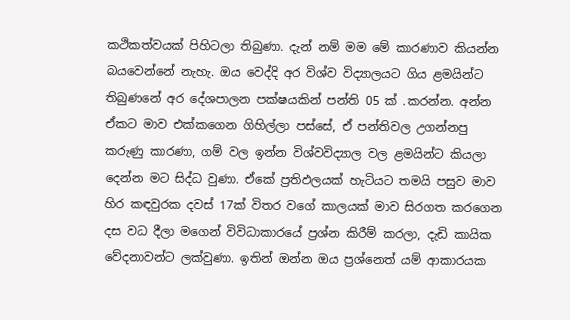කථිකත්වයක් පිහිටලා තිබුණා. දැන් නම් මම මේ කාරණාව කියන්න බයවෙන්නේ නැහැ. ඔය වෙද්දි අර විශ්ව විද්‍යාලයට ගිය ළමයින්ට තිබුණනේ අර දේශපාලන පක්ෂයකින් පන්ති 05 ක් .කරන්න. අන්න ඒකට මාව එක්කගෙන ගිහිල්ලා පස්සේ, ඒ පන්තිවල උගන්නපු කරුණු කාරණා, ගම් වල ඉන්න විශ්වවිද්‍යාල වල ළමයින්ට කියලා දෙන්න මට සිද්ධ වුණා. ඒකේ ප්‍රතිඵලයක් හැටියට තමයි පසුව මාව හිර කඳවුරක දවස් 17ක් විතර වගේ කාලයක් මාව සිරගත කරගෙන දස වධ දීලා මගෙන් විවිධාකාරයේ ප්‍රශ්න කිරීම් කරලා, දැඩි කායික වේදනාවන්ට ලක්වුණා. ඉතින් ඔන්න ඔය ප්‍රශ්නෙත් යම් ආකාරයක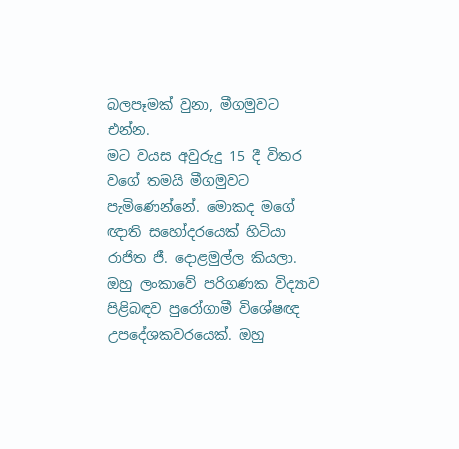බලපෑමක් වුනා, මීගමුවට එන්න.
මට වයස අවුරුදු 15 දී විතර වගේ තමයි මීගමුවට පැමිණෙන්නේ. මොකද මගේ ඥාති සහෝදරයෙක් හිටියා රාජිත ජී. දොළමුල්ල කියලා. ඔහු ලංකාවේ පරිගණක විද්‍යාව පිළිබඳව පුරෝගාමී විශේෂඥ උපදේශකවරයෙක්. ඔහු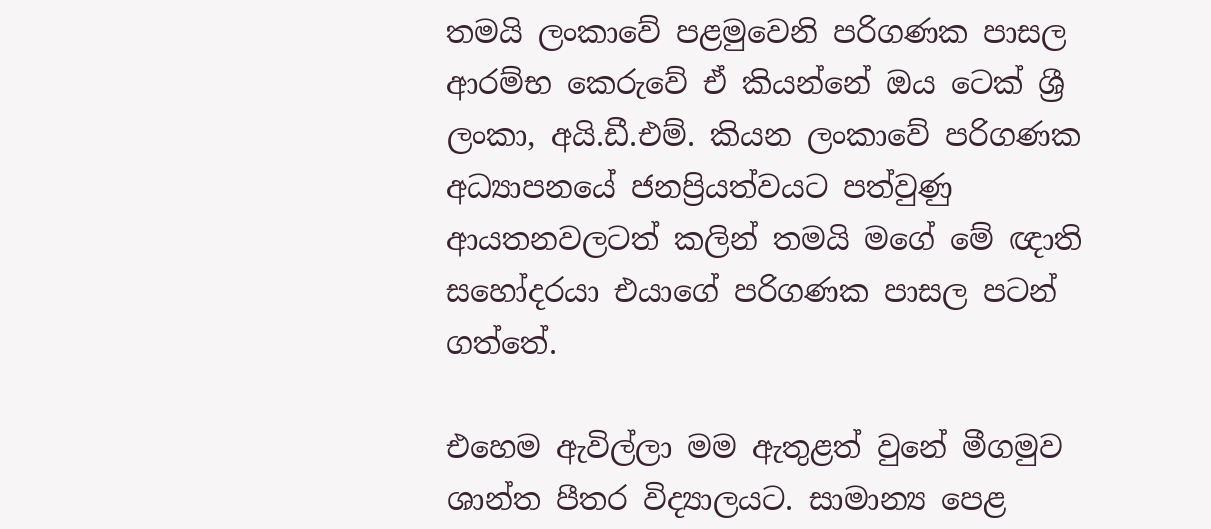තමයි ලංකාවේ පළමුවෙනි පරිගණක පාසල ආරම්භ කෙරුවේ ඒ කියන්නේ ඔය ටෙක් ශ්‍රී ලංකා, අයි.ඩී.එම්. කියන ලංකාවේ පරිගණක අධ්‍යාපනයේ ජනප්‍රියත්වයට පත්වුණු ආයතනවලටත් කලින් තමයි මගේ මේ ඥාති සහෝදරයා එයාගේ පරිගණක පාසල පටන් ගත්තේ.

එහෙම ඇවිල්ලා මම ඇතුළත් වුනේ මීගමුව ශාන්ත පීතර විද්‍යාලයට. සාමාන්‍ය පෙළ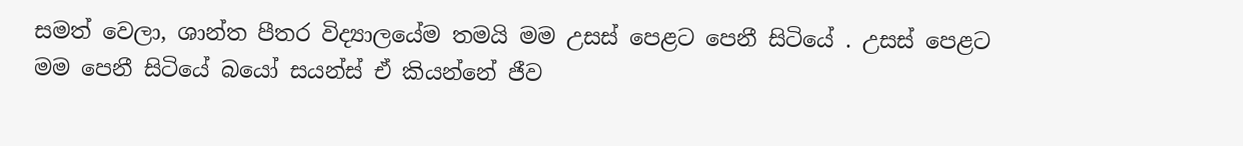සමත් වෙලා, ශාන්ත පීතර විද්‍යාලයේම තමයි මම උසස් පෙළට පෙනී සිටියේ . උසස් පෙළට මම පෙනී සිටියේ බයෝ සයන්ස් ඒ කියන්නේ ජීව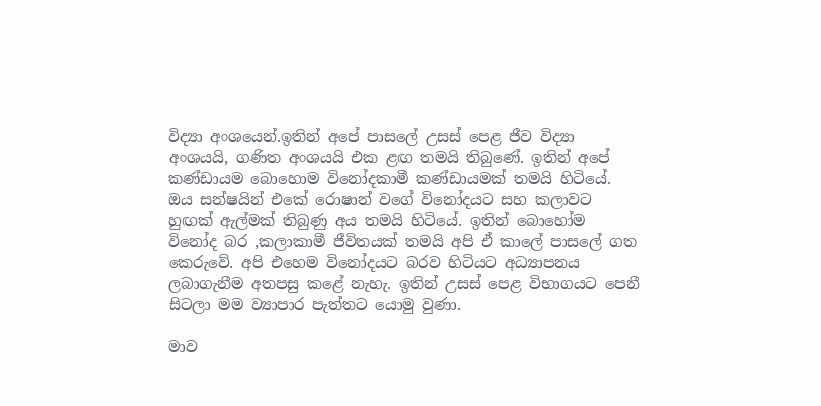විද්‍යා අංශයෙන්.ඉතින් අපේ පාසලේ උසස් පෙළ ජීව විද්‍යා අංශයයි, ගණිත අංශයයි එක ළඟ තමයි තිබුණේ. ඉතින් අපේ කණ්ඩායම බොහොම විනෝදකාමී කණ්ඩායමක් තමයි හිටියේ. ඔය සන්ෂයින් එකේ රොෂාන් වගේ විනෝදයට සහ කලාවට හුඟක් ඇල්මක් තිබුණු අය තමයි හිටියේ. ඉතින් බොහෝම විනෝද බර ,කලාකාමී ජීවිතයක් තමයි අපි ඒ කාලේ පාසලේ ගත කෙරුවේ. අපි එහෙම විනෝදයට බරව හිටියට අධ්‍යාපනය ලබාගැනීම අතපසු කළේ නැහැ. ඉතින් උසස් පෙළ විභාගයට පෙනී සිටලා මම ව්‍යාපාර පැත්තට යොමු වුණා.

මාව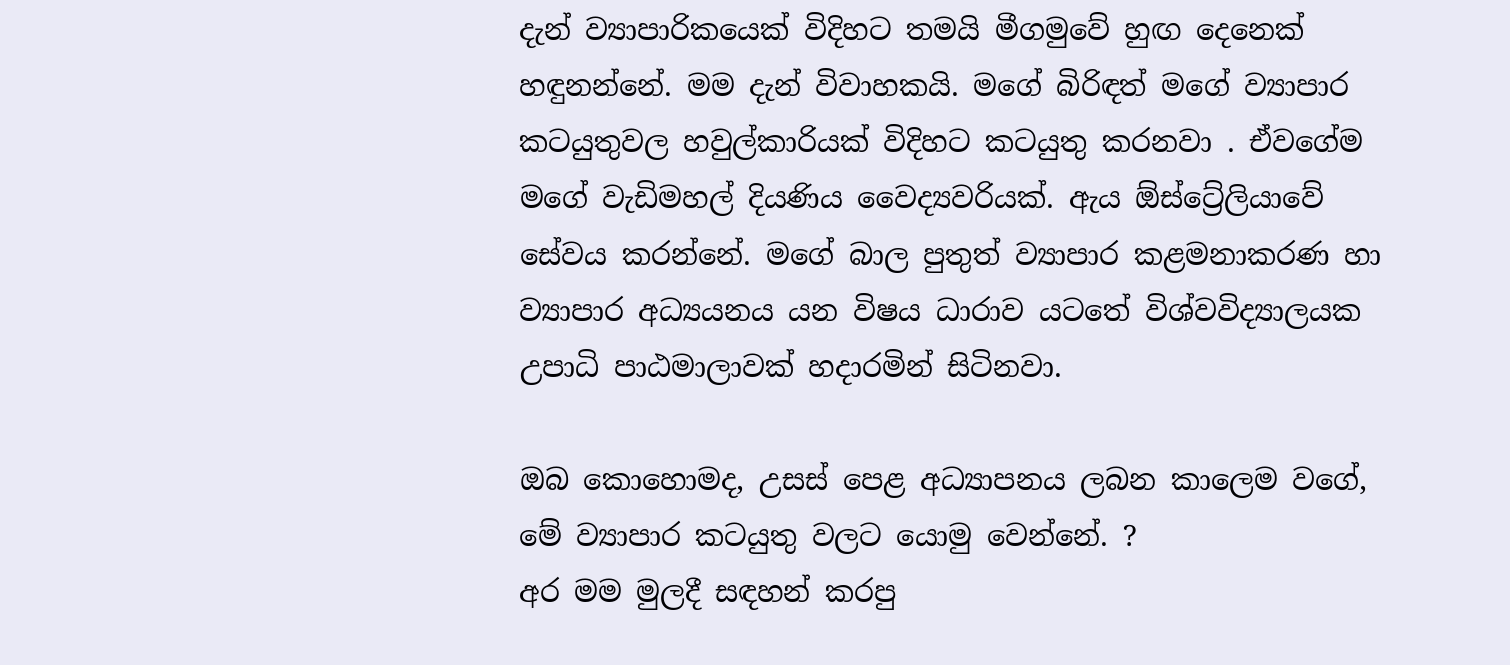දැන් ව්‍යාපාරිකයෙක් විදිහට තමයි මීගමුවේ හුඟ දෙනෙක් හඳුනන්නේ. මම දැන් විවාහකයි. මගේ බිරිඳත් මගේ ව්‍යාපාර කටයුතුවල හවුල්කාරියක් විදිහට කටයුතු කරනවා . ඒවගේම මගේ වැඩිමහල් දියණිය වෛද්‍යවරියක්. ඇය ඕස්ට්‍රේලියාවේ සේවය කරන්නේ. මගේ බාල පුතුත් ව්‍යාපාර කළමනාකරණ හා ව්‍යාපාර අධ්‍යයනය යන විෂය ධාරාව යටතේ විශ්වවිද්‍යාලයක උපාධි පාඨමාලාවක් හදාරමින් සිටිනවා.

ඔබ කොහොමද, උසස් පෙළ අධ්‍යාපනය ලබන කාලෙම වගේ, මේ ව්‍යාපාර කටයුතු වලට යොමු වෙන්නේ. ?
අර මම මුලදී සඳහන් කරපු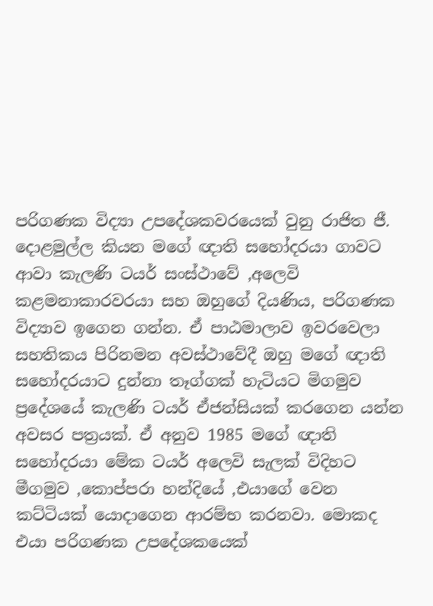පරිගණක විද්‍යා උපදේශකවරයෙක් වුනු රාජිත ජී. දොළමුල්ල කියන මගේ ඥාති සහෝදරයා ගාවට ආවා කැලණි ටයර් සංස්ථාවේ ,අලෙවි කළමනාකාරවරයා සහ ඔහුගේ දියණිය, පරිගණක විද්‍යාව ඉගෙන ගන්න. ඒ පාඨමාලාව ඉවරවෙලා සහතිකය පිරිනමන අවස්ථාවේදී ඔහු මගේ ඥාති සහෝදරයාට දුන්නා තෑග්ගක් හැටියට මිගමුව ප්‍රදේශයේ කැලණි ටයර් ඒජන්සියක් කරගෙන යන්න අවසර පත්‍රයක්. ඒ අනුව 1985 මගේ ඥාති සහෝදරයා මේක ටයර් අලෙවි සැලක් විදිහට මීගමුව ,කොප්පරා හන්දියේ ,එයාගේ වෙන කට්ටියක් යොදාගෙන ආරම්භ කරනවා. මොකද එයා පරිගණක උපදේශකයෙක්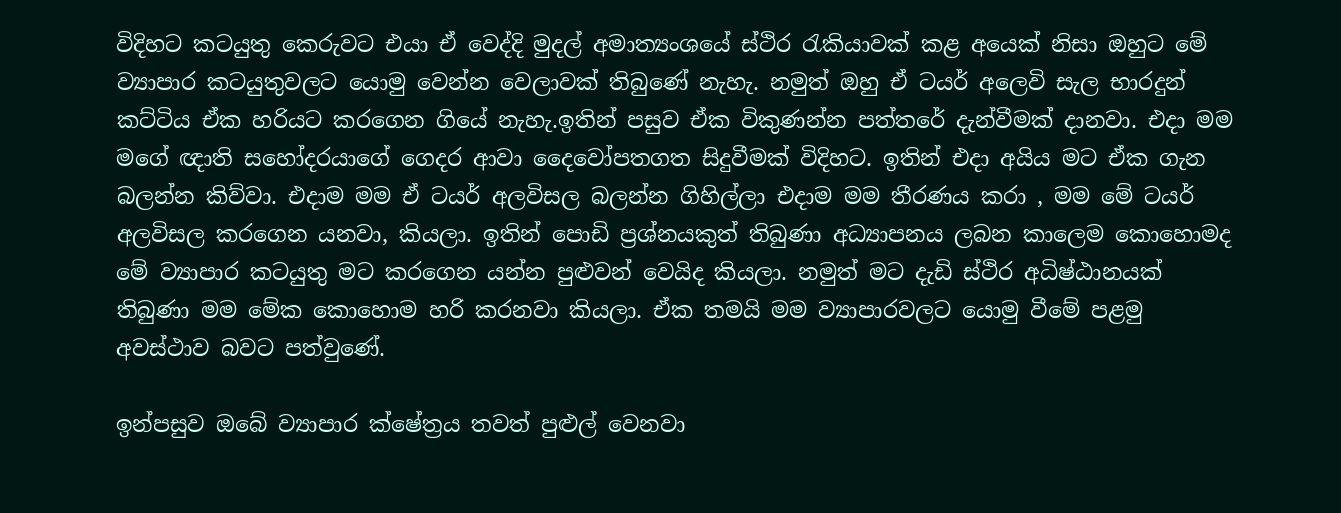විදිහට කටයුතු කෙරුවට එයා ඒ වෙද්දි මුදල් අමාත්‍යංශයේ ස්ථිර රැකියාවක් කළ අයෙක් නිසා ඔහුට මේ ව්‍යාපාර කටයුතුවලට යොමු වෙන්න වෙලාවක් තිබුණේ නැහැ. නමුත් ඔහු ඒ ටයර් අලෙවි සැල භාරදුන් කට්ටිය ඒක හරියට කරගෙන ගියේ නැහැ.ඉතින් පසුව ඒක විකුණන්න පත්තරේ දැන්වීමක් දානවා. එදා මම මගේ ඥාති සහෝදරයාගේ ගෙදර ආවා දෛවෝපතගත සිදුවීමක් විදිහට. ඉතින් එදා අයිය මට ඒක ගැන බලන්න කිව්වා. එදාම මම ඒ ටයර් අලවිසල බලන්න ගිහිල්ලා එදාම මම තීරණය කරා , මම මේ ටයර් අලවිසල කරගෙන යනවා, කියලා. ඉතින් පොඩි ප්‍රශ්නයකුත් තිබුණා අධ්‍යාපනය ලබන කාලෙම කොහොමද මේ ව්‍යාපාර කටයුතු මට කරගෙන යන්න පුළුවන් වෙයිද කියලා. නමුත් මට දැඩි ස්ථිර අධිෂ්ඨානයක් තිබුණා මම මේක කොහොම හරි කරනවා කියලා. ඒක තමයි මම ව්‍යාපාරවලට යොමු වීමේ පළමු අවස්ථාව බවට පත්වුණේ.

ඉන්පසුව ඔබේ ව්‍යාපාර ක්ෂේත්‍රය තවත් පුළුල් වෙනවා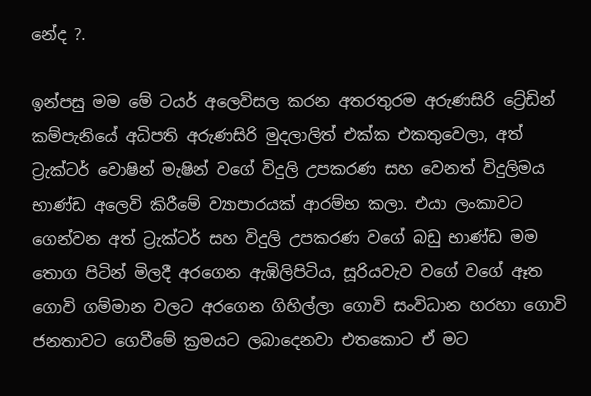නේද ?.

ඉන්පසු මම මේ ටයර් අලෙවිසල කරන අතරතුරම අරුණසිරි ට්‍රේඩින් කම්පැනියේ අධිපති අරුණසිරි මුදලාලිත් එක්ක එකතුවෙලා, අත් ට්‍රැක්ටර් වොෂින් මැෂින් වගේ විදුලි උපකරණ සහ වෙනත් විදුලිමය භාණ්ඩ අලෙවි කිරීමේ ව්‍යාපාරයක් ආරම්භ කලා. එයා ලංකාවට ගෙන්වන අත් ට්‍රැක්ටර් සහ විදුලි උපකරණ වගේ බඩු භාණ්ඩ මම තොග පිටින් මිලදී අරගෙන ඇඹිලිපිටිය, සූරියවැව වගේ වගේ ඈත ගොවි ගම්මාන වලට අරගෙන ගිහිල්ලා ගොවි සංවිධාන හරහා ගොවි ජනතාවට ගෙවීමේ ක්‍රමයට ලබාදෙනවා එතකොට ඒ මට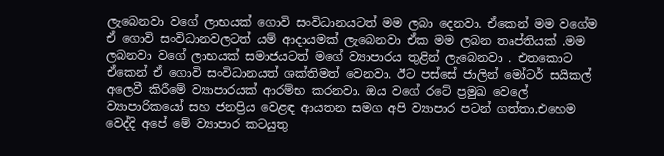ලැබෙනවා වගේ ලාභයක් ගොවි සංවිධානයටත් මම ලබා දෙනවා. ඒකෙන් මම වගේම ඒ ගොවි සංවිධානවලටත් යම් ආදායමක් ලැබෙනවා ඒක මම ලබන තෘප්තියක් .මම ලබනවා වගේ ලාභයක් සමාජයටත් මගේ ව්‍යාපාරය තුළින් ලැබෙනවා . එතකොට ඒකෙන් ඒ ගොවි සංවිධානයත් ශක්තිමත් වෙනවා. ඊට පස්සේ ජාලින් මෝටර් සයිකල් අලෙවී කිරීමේ ව්‍යාපාරයක් ආරම්භ කරනවා. ඔය වගේ රටේ ප්‍රමුඛ වෙලේ ව්‍යාපාරිකයෝ සහ ජනප්‍රිය වෙළඳ ආයතන සමග අපි ව්‍යාපාර පටන් ගත්තා.එහෙම වෙද්දි අපේ මේ ව්‍යාපාර කටයුතු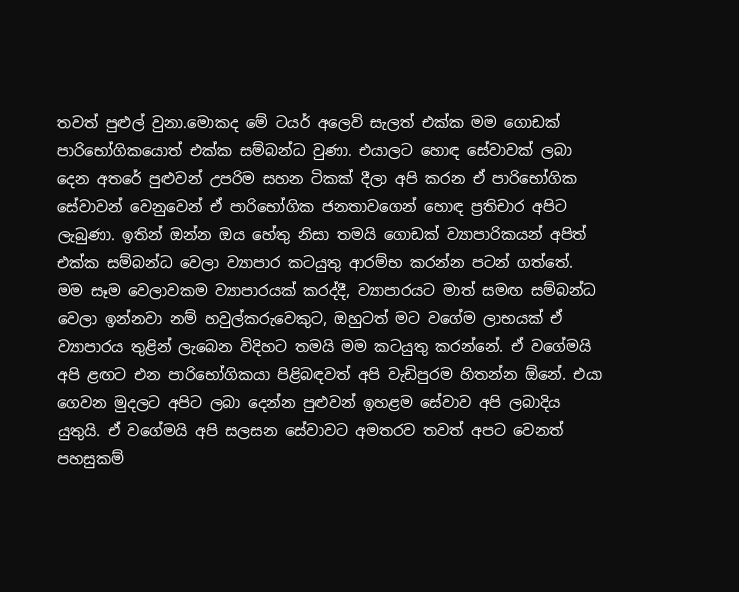තවත් පුළුල් වුනා.මොකද මේ ටයර් අලෙවි සැලත් එක්ක මම ගොඩක් පාරිභෝගිකයොත් එක්ක සම්බන්ධ වුණා. එයාලට හොඳ සේවාවක් ලබා දෙන අතරේ පුළුවන් උපරිම සහන ටිකක් දීලා අපි කරන ඒ පාරිභෝගික සේවාවන් වෙනුවෙන් ඒ පාරිභෝගික ජනතාවගෙන් හොඳ ප්‍රතිචාර අපිට ලැබුණා. ඉතින් ඔන්න ඔය හේතු නිසා තමයි ගොඩක් ව්‍යාපාරිකයන් අපිත් එක්ක සම්බන්ධ වෙලා ව්‍යාපාර කටයුතු ආරම්භ කරන්න පටන් ගත්තේ.
මම සෑම වෙලාවකම ව්‍යාපාරයක් කරද්දී, ව්‍යාපාරයට මාත් සමඟ සම්බන්ධ වෙලා ඉන්නවා නම් හවුල්කරුවෙකුට, ඔහුටත් මට වගේම ලාභයක් ඒ ව්‍යාපාරය තුළින් ලැබෙන විදිහට තමයි මම කටයුතු කරන්නේ. ඒ වගේමයි අපි ළඟට එන පාරිභෝගිකයා පිළිබඳවත් අපි වැඩිපුරම හිතන්න ඕනේ. එයා ගෙවන මුදලට අපිට ලබා දෙන්න පුළුවන් ඉහළම සේවාව අපි ලබාදිය යුතුයි. ඒ වගේමයි අපි සලසන සේවාවට අමතරව තවත් අපට වෙනත් පහසුකම්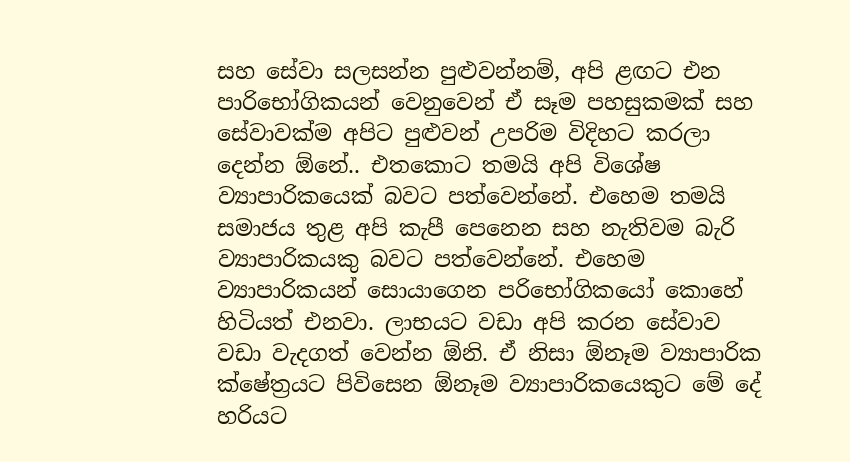සහ සේවා සලසන්න පුළුවන්නම්, අපි ළඟට එන පාරිභෝගිකයන් වෙනුවෙන් ඒ සෑම පහසුකමක් සහ සේවාවක්ම අපිට පුළුවන් උපරිම විදිහට කරලා දෙන්න ඕනේ.. එතකොට තමයි අපි විශේෂ ව්‍යාපාරිකයෙක් බවට පත්වෙන්නේ. එහෙම තමයි සමාජය තුළ අපි කැපී පෙනෙන සහ නැතිවම බැරි ව්‍යාපාරිකයකු බවට පත්වෙන්නේ. එහෙම ව්‍යාපාරිකයන් සොයාගෙන පරිභෝගිකයෝ කොහේ හිටියත් එනවා. ලාභයට වඩා අපි කරන සේවාව වඩා වැදගත් වෙන්න ඕනි. ඒ නිසා ඕනෑම ව්‍යාපාරික ක්ෂේත්‍රයට පිවිසෙන ඕනෑම ව්‍යාපාරිකයෙකුට මේ දේ හරියට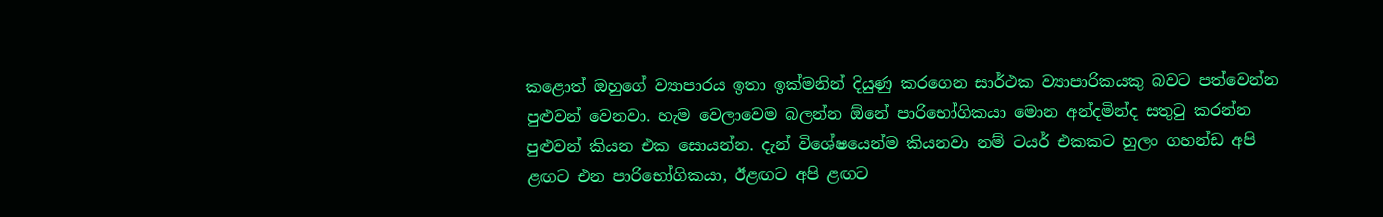කළොත් ඔහුගේ ව්‍යාපාරය ඉතා ඉක්මනින් දියුණු කරගෙන සාර්ථක ව්‍යාපාරිකයකු බවට පත්වෙන්න පුළුවන් වෙනවා. හැම වෙලාවෙම බලන්න ඕනේ පාරිභෝගිකයා මොන අන්දමින්ද සතුටු කරන්න පුළුවන් කියන එක සොයන්න. දැන් විශේෂයෙන්ම කියනවා නම් ටයර් එකකට හුලං ගහන්ඩ අපි ළඟට එන පාරිභෝගිකයා, ඊළඟට අපි ළඟට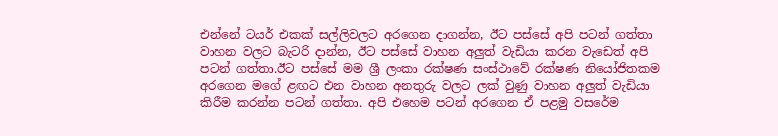එන්නේ ටයර් එකක් සල්ලිවලට අරගෙන දාගන්න, ඊට පස්සේ අපි පටන් ගත්තා වාහන වලට බැටරි දාන්න, ඊට පස්සේ වාහන අලුත් වැඩියා කරන වැඩෙත් අපි පටන් ගත්තා.ඊට පස්සේ මම ශ්‍රී ලංකා රක්ෂණ සංස්ථාවේ රක්ෂණ නියෝජිතකම අරගෙන මගේ ළඟට එන වාහන අනතුරු වලට ලක් වුණු වාහන අලුත් වැඩියා කිරීම කරන්න පටන් ගත්තා. අපි එහෙම පටන් අරගෙන ඒ පළමු වසරේම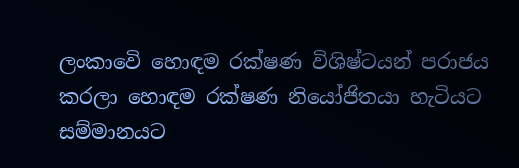ලංකාවෙි හොඳම රක්ෂණ විශිෂ්ටයන් පරාජය කරලා හොඳම රක්ෂණ නියෝජිතයා හැටියට සම්මානයට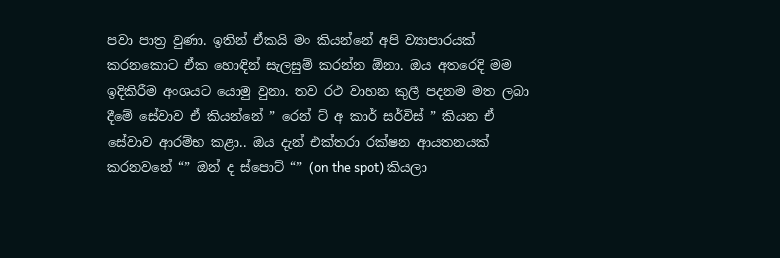පවා පාත්‍ර වුණා. ඉතින් ඒකයි මං කියන්නේ අපි ව්‍යාපාරයක් කරනකොට ඒක හොඳින් සැලසුම් කරන්න ඕනා. ඔය අතරෙදි මම ඉදිකිරීම අංශයට යොමු වුනා. තව රථ වාහන කුලී පදනම මත ලබා දීමේ සේවාව ඒ කියන්නේ ” රෙන් ට් අ කාර් සර්විස් ” කියන ඒ සේවාව ආරම්භ කළා.. ඔය දැන් එක්තරා රක්ෂන ආයතනයක් කරනවනේ “” ඔන් ද ස්පොට් “” (on the spot) කියලා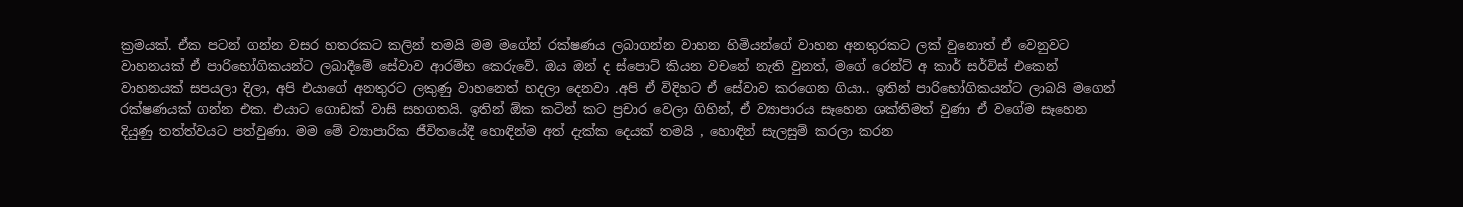ක්‍රමයක්. ඒක පටන් ගන්න වසර හතරකට කලින් තමයි මම මගේන් රක්ෂණය ලබාගන්න වාහන හිමියන්ගේ වාහන අනතුරකට ලක් වුනොත් ඒ වෙනුවට වාහනයක් ඒ පාරිභෝගිකයන්ට ලබාදීමේ සේවාව ආරම්භ කෙරුවේ. ඔය ඔන් ද ස්පොට් කියන වචනේ නැති වුනත්, මගේ රෙන්ට් අ කාර් සර්විස් එකෙන් වාහනයක් සපයලා දිලා, අපි එයාගේ අනතුරට ලකුණු වාහනෙත් හදලා දෙනවා .අපි ඒ විදිහට ඒ සේවාව කරගෙන ගියා.. ඉතින් පාරිභෝගිකයන්ට ලාබයි මගෙන් රක්ෂණයක් ගන්න එක. එයාට ගොඩක් වාසි සහගතයි. ඉතින් ඕක කටින් කට ප්‍රචාර වෙලා ගිහින්, ඒ ව්‍යාපාරය සෑහෙන ශක්තිමත් වුණා ඒ වගේම සෑහෙන දියුණු තත්ත්වයට පත්වුණා. මම මේ ව්‍යාපාරික ජීවිතයේදී හොඳින්ම අත් දැක්ක දෙයක් තමයි , හොඳින් සැලසුම් කරලා කරන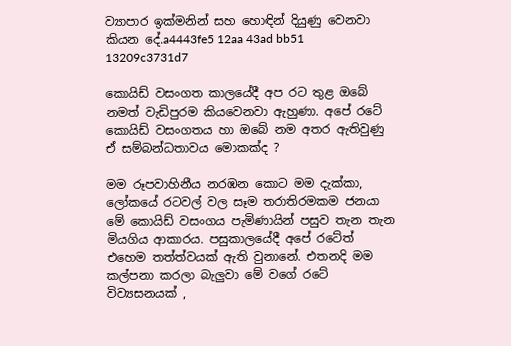ව්‍යාපාර ඉක්මනින් සහ හොඳින් දියුණු වෙනවා කියන දේ.a4443fe5 12aa 43ad bb51 13209c3731d7

කොයිඩ් වසංගත කාලයේදී අප රට තුළ ඔබේ නමත් වැඩිපුරම කියවෙනවා ඇහුණා. අපේ රටේ කොයිඩ් වසංගතය හා ඔබේ නම අතර ඇතිවුණු ඒ සම්බන්ධතාවය මොකක්ද ?

මම රූපවාහිනීය නරඹන කොට මම දැක්කා, ලෝකයේ රටවල් වල සෑම තරාතිරමකම ජනයා මේ කොයිඩ් වසංගය පැමිණායින් පසුව තැන තැන මියගිය ආකාරය. පසුකාලයේදී අපේ රටේත් එහෙම තත්ත්වයක් ඇති වුනානේ. එතනදි මම කල්පනා කරලා බැලුවා මේ වගේ රටේ විව්‍යසනයක් ,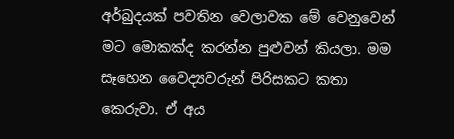අර්බුදයක් පවතින වෙලාවක මේ වෙනුවෙන් මට මොකක්ද කරන්න පුළුවන් කියලා. මම සෑහෙන වෛද්‍යවරුන් පිරිසකට කතා කෙරුවා. ඒ අය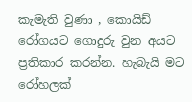කැමැති වුණා , කොයිඩ් රෝගයට ගොදුරු වුන අයට ප්‍රතිකාර කරන්න. හැබැයි මට රෝහලක්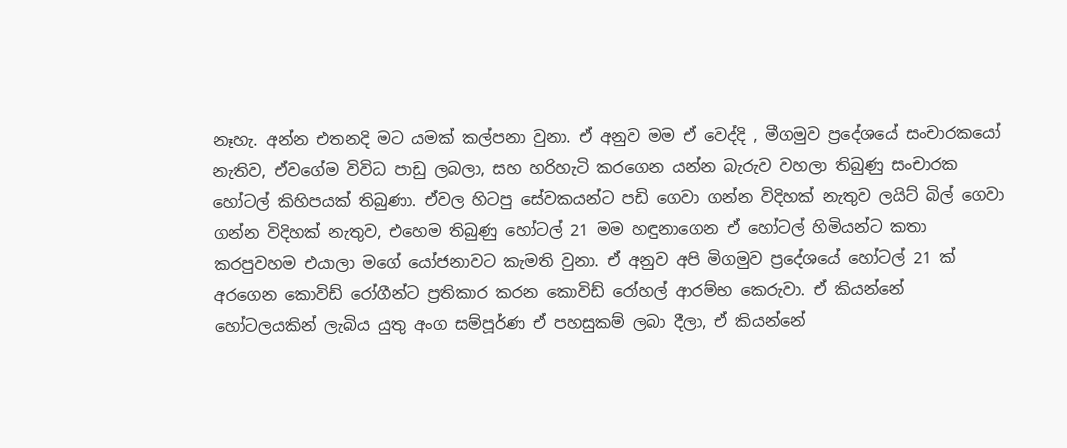නෑහැ. අන්න එතනදි මට යමක් කල්පනා වුනා. ඒ අනුව මම ඒ වෙද්දි , මීගමුව ප්‍රදේශයේ සංචාරකයෝ නැතිව, ඒවගේම විවිධ පාඩු ලබලා, සහ හරිහැටි කරගෙන යන්න බැරුව වහලා තිබුණු සංචාරක හෝටල් කිහිපයක් තිබුණා. ඒවල හිටපු සේවකයන්ට පඩි ගෙවා ගන්න විදිහක් නැතුව ලයිට් බිල් ගෙවා ගන්න විදිහක් නැතුව, එහෙම තිබුණු හෝටල් 21 මම හඳුනාගෙන ඒ හෝටල් හිමියන්ට කතා කරපුවහම එයාලා මගේ යෝජනාවට කැමති වුනා. ඒ අනුව අපි මිගමුව ප්‍රදේශයේ හෝටල් 21 ක් අරගෙන කොවිඩ් රෝගීන්ට ප්‍රතිකාර කරන කොවිඩ් රෝහල් ආරම්භ කෙරුවා. ඒ කියන්නේ හෝටලයකින් ලැබිය යුතු අංග සම්පූර්ණ ඒ පහසුකම් ලබා දීලා, ඒ කියන්නේ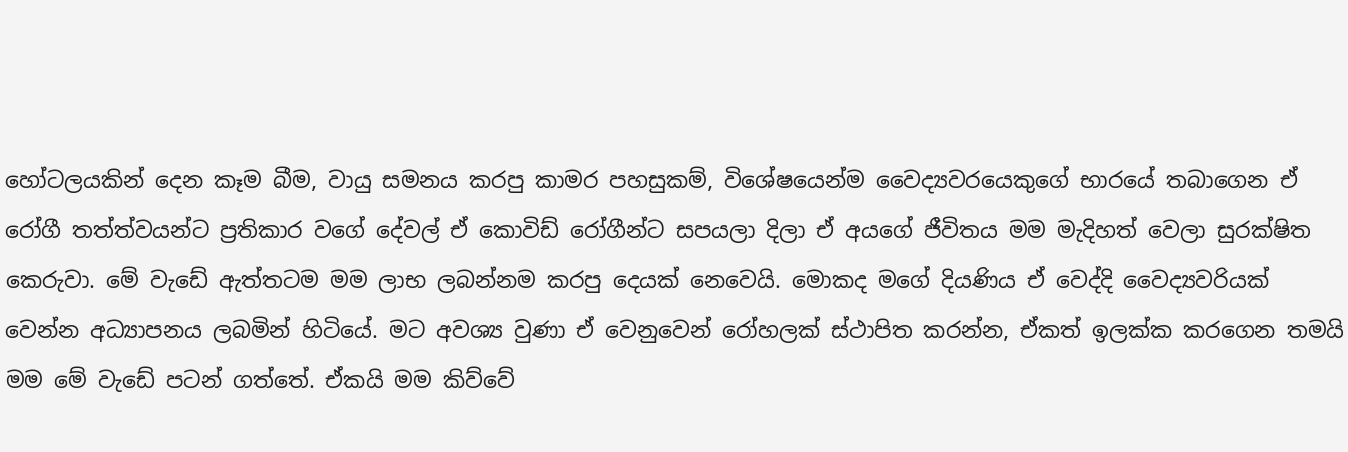හෝටලයකින් දෙන කෑම බීම, වායු සමනය කරපු කාමර පහසුකම්, විශේෂයෙන්ම වෛද්‍යවරයෙකුගේ භාරයේ තබාගෙන ඒ රෝගී තත්ත්වයන්ට ප්‍රතිකාර වගේ දේවල් ඒ කොවිඩ් රෝගීන්ට සපයලා දිලා ඒ අයගේ ජීවිතය මම මැදිහත් වෙලා සුරක්ෂිත කෙරුවා. මේ වැඩේ ඇත්තටම මම ලාභ ලබන්නම කරපු දෙයක් නෙවෙයි. මොකද මගේ දියණිය ඒ වෙද්දි වෛද්‍යවරියක් වෙන්න අධ්‍යාපනය ලබමින් හිටියේ. මට අවශ්‍ය වුණා ඒ වෙනුවෙන් රෝහලක් ස්ථාපිත කරන්න, ඒකත් ඉලක්ක කරගෙන තමයි මම මේ වැඩේ පටන් ගත්තේ. ඒකයි මම කිව්වේ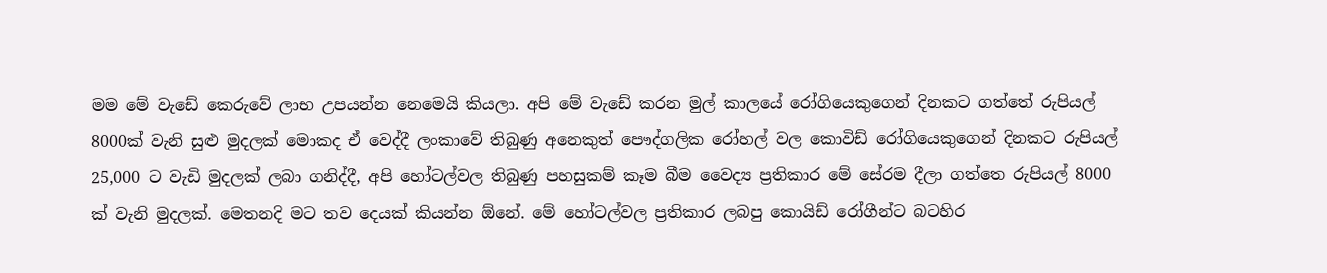මම මේ වැඩේ කෙරුවේ ලාභ උපයන්න නෙමෙයි කියලා. අපි මේ වැඩේ කරන මුල් කාලයේ රෝගියෙකුගෙන් දිනකට ගත්තේ රුපියල් 8000ක් වැනි සුළු මුදලක් මොකද ඒ වෙද්දී ලංකාවේ තිබුණු අනෙකුත් පෞද්ගලික රෝහල් වල කොවිඩ් රෝගියෙකුගෙන් දිනකට රුපියල් 25,000 ට වැඩි මුදලක් ලබා ගනිද්දී, අපි හෝටල්වල තිබුණු පහසුකම් කෑම බීම වෛද්‍ය ප්‍රතිකාර මේ සේරම දීලා ගත්තෙ රුපියල් 8000 ක් වැනි මුදලක්. මෙතනදි මට තව දෙයක් කියන්න ඕනේ. මේ හෝටල්වල ප්‍රතිකාර ලබපු කොයිඩ් රෝගීන්ට බටහිර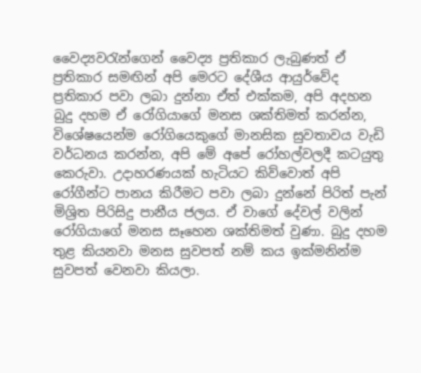වෛද්‍යවරැන්ගෙන් වෛද්‍ය ප්‍රතිකාර ලැබුණත් ඒ ප්‍රතිකාර සමඟින් අපි මෙරට දේශීය ආයුර්වේද ප්‍රතිකාර පවා ලබා දුන්නා ඒත් එක්කම, අපි අදහන බුදු දහම ඒ රෝගියාගේ මනස ශක්තිමත් කරන්න, විශේෂයෙන්ම රෝගියෙකුගේ මානසික සුවතාවය වැඩි වර්ධනය කරන්න, අපි මේ අපේ රෝහල්වලදී කටයුතු කෙරුවා. උදාහරණයක් හැටියට කිව්වොත් අපි රෝගීන්ට පානය කිරීමට පවා ලබා දුන්නේ පිරිත් පැන් මිශ්‍රිත පිරිසිදු පානීය ජලය. ඒ වාගේ දේවල් වලින් රෝගියාගේ මනස සෑහෙන ශක්තිමත් වුණා. බුදු දහම තුළ කියනවා මනස සුවපත් නම් කය ඉක්මනින්ම සුවපත් වෙනවා කියලා.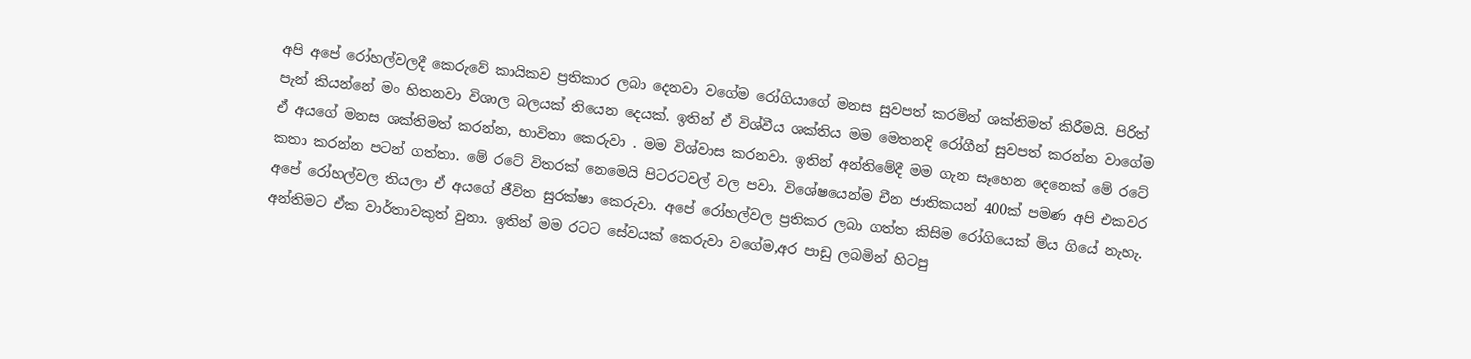අපි අපේ රෝහල්වලදී කෙරුවේ කායිකව ප්‍රතිකාර ලබා දෙනවා වගේම රෝගියාගේ මනස සුවපත් කරමින් ශක්තිමත් කිරීමයි. පිරිත් පැන් කියන්නේ මං හිතනවා විශාල බලයක් තියෙන දෙයක්. ඉතින් ඒ විශ්වීය ශක්තිය මම මෙතනදි රෝගීන් සුවපත් කරන්න වාගේම ඒ අයගේ මනස ශක්තිමත් කරන්න, භාවිතා කෙරුවා . මම විශ්වාස කරනවා. ඉතින් අන්තිමේදී මම ගැන සෑහෙන දෙනෙක් මේ රටේ කතා කරන්න පටන් ගත්තා. මේ රටේ විතරක් නෙමෙයි පිටරටවල් වල පවා. විශේෂයෙන්ම චීන ජාතිකයන් 400ක් පමණ අපි එකවර අපේ රෝහල්වල තියලා ඒ අයගේ ජීවිත සුරක්ෂා කෙරුවා. අපේ රෝහල්වල ප්‍රතිකර ලබා ගත්ත කිසිම රෝගියෙක් මිය ගියේ නැහැ. අන්තිමට ඒක වාර්තාවකුත් වුනා. ඉතින් මම රටට සේවයක් කෙරුවා වගේම,අර පාඩු ලබමින් හිටපු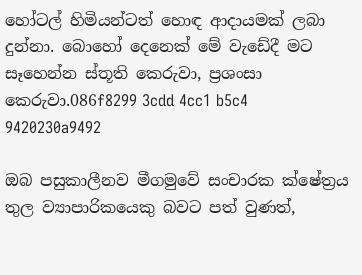හෝටල් හිමියන්ටත් හොඳ ආදායමක් ලබා දුන්නා. බොහෝ දෙනෙක් මේ වැඩේදී මට සෑහෙන්න ස්තූති කෙරුවා, ප්‍රශංසා කෙරුවා.086f8299 3cdd 4cc1 b5c4 9420230a9492

ඔබ පසුකාලීනව මීගමුවේ සංචාරක ක්ෂේත්‍රය තුල ව්‍යාපාරිකයෙකු බවට පත් වුණත්,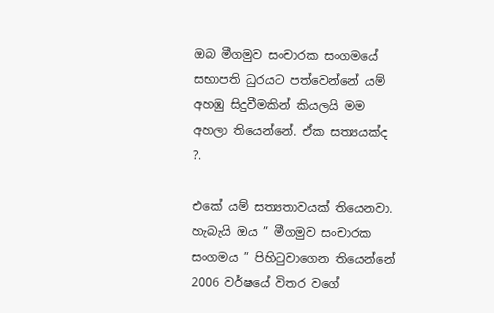ඔබ මීගමුව සංචාරක සංගමයේ සභාපති ධුරයට පත්වෙන්නේ යම් අහඹු සිදුවීමකින් කියලයි මම අහලා තියෙන්නේ. ඒක සත්‍යයක්ද ?.

එකේ යම් සත්‍යතාවයක් තියෙනවා. හැබැයි ඔය ” මීගමුව සංචාරක සංගමය ” පිහිටුවාගෙන තියෙන්නේ 2006 වර්ෂයේ විතර වගේ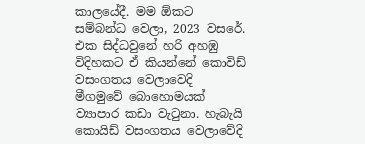කාලයේදී. මම ඕකට සම්බන්ධ වෙලා, 2023 වසරේ. එක සිද්ධවුනේ හරි අහඹු විදිහකට ඒ කියන්නේ කොවිඩ් වසංගතය වෙලාවෙදි මීගමුවේ බොහොමයක් ව්‍යාපාර කඩා වැටුනා. හැබැයි කොයිඩ් වසංගතය වෙලාවේදි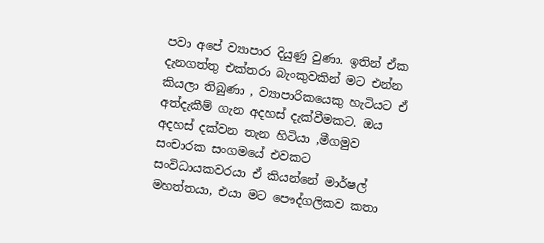පවා අපේ ව්‍යාපාර දියුණු වුණා. ඉතින් ඒක දැනගත්තු එක්තරා බැංකුවකින් මට එන්න කියලා තිබුණා , ව්‍යාපාරිකයෙකු හැටියට ඒ අත්දැකීම් ගැන අදහස් දැක්වීමකට. ඔය අදහස් දක්වන තැන හිටියා ,මීගමුව සංචාරක සංගමයේ එවකට සංවිධායකවරයා ඒ කියන්නේ මාර්ෂල් මහත්තයා, එයා මට පෞද්ගලිකව කතා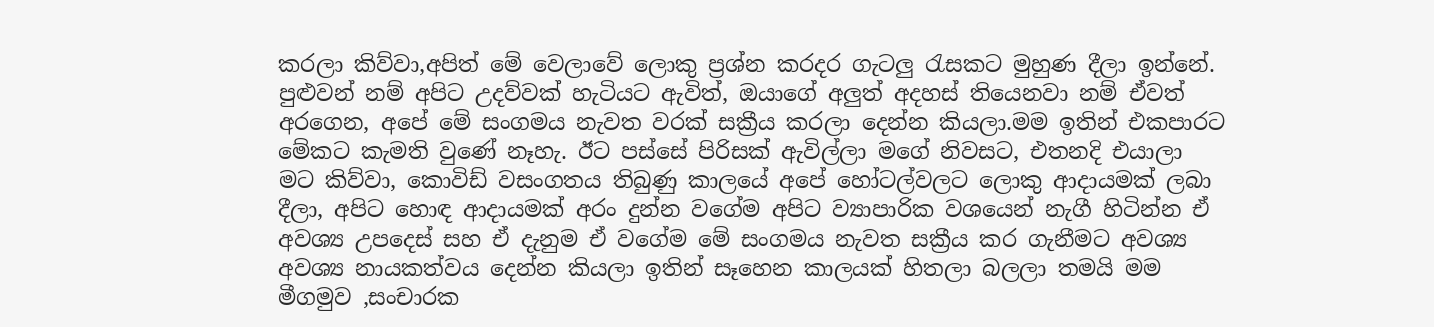කරලා කිව්වා,අපිත් මේ වෙලාවේ ලොකු ප්‍රශ්න කරදර ගැටලු රැසකට මුහුණ දීලා ඉන්නේ. පුළුවන් නම් අපිට උදව්වක් හැටියට ඇවිත්, ඔයාගේ අලුත් අදහස් තියෙනවා නම් ඒවත් අරගෙන, අපේ මේ සංගමය නැවත වරක් සක්‍රීය කරලා දෙන්න කියලා.මම ඉතින් එකපාරට මේකට කැමති වුණේ නෑහැ. ඊට පස්සේ පිරිසක් ඇවිල්ලා මගේ නිවසට, එතනදි එයාලා මට කිව්වා, කොවිඩ් වසංගතය තිබුණු කාලයේ අපේ හෝටල්වලට ලොකු ආදායමක් ලබා දීලා, අපිට හොඳ ආදායමක් අරං දුන්න වගේම අපිට ව්‍යාපාරික වශයෙන් නැගී හිටින්න ඒ අවශ්‍ය උපදෙස් සහ ඒ දැනුම ඒ වගේම මේ සංගමය නැවත සක්‍රීය කර ගැනීමට අවශ්‍ය අවශ්‍ය නායකත්වය දෙන්න කියලා ඉතින් සෑහෙන කාලයක් හිතලා බලලා තමයි මම මීගමුව ,සංචාරක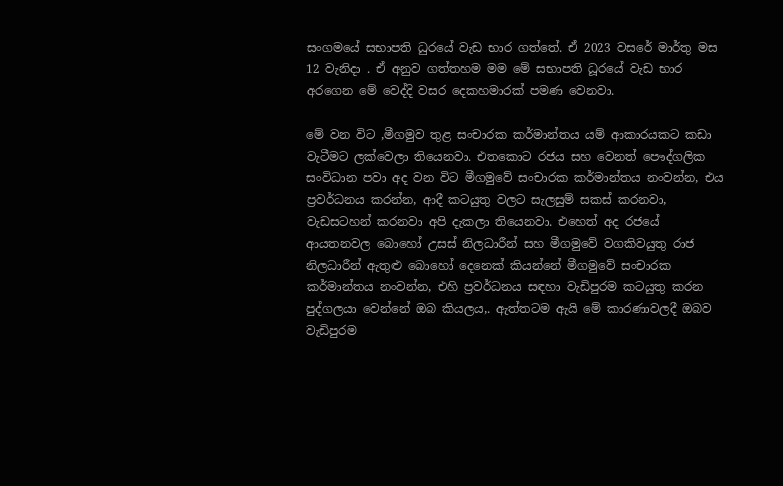සංගමයේ සභාපති ධුරයේ වැඩ භාර ගත්තේ. ඒ 2023 වසරේ මාර්තු මස 12 වැනිදා . ඒ අනුව ගත්තහම මම මේ සභාපති ධූරයේ වැඩ භාර අරගෙන මේ වෙද්දි වසර දෙකහමාරක් පමණ වෙනවා.

මේ වන විට ,මීගමුව තුළ සංචාරක කර්මාන්තය යම් ආකාරයකට කඩා වැටීමට ලක්වෙලා තියෙනවා. එතකොට රජය සහ වෙනත් පෞද්ගලික සංවිධාන පවා අද වන විට මීගමුවේ සංචාරක කර්මාන්තය නංවන්න, එය ප්‍රවර්ධනය කරන්න, ආදී කටයුතු වලට සැලසුම් සකස් කරනවා, වැඩසටහන් කරනවා අපි දැකලා තියෙනවා. එහෙත් අද රජයේ ආයතනවල බොහෝ උසස් නිලධාරීන් සහ මීගමුවේ වගකිවයුතු රාජ නිලධාරීන් ඇතුළු බොහෝ දෙනෙක් කියන්නේ මීගමුවේ සංචාරක කර්මාන්තය නංවන්න, එහි ප්‍රවර්ධනය සඳහා වැඩිපුරම කටයුතු කරන පුද්ගලයා වෙන්නේ ඔබ කියලය,. ඇත්තටම ඇයි මේ කාරණාවලදී ඔබව වැඩිපුරම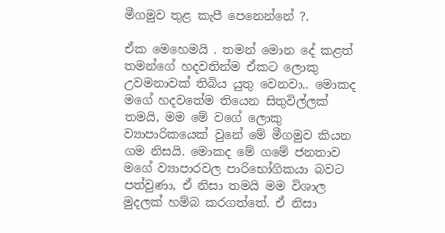මීගමුව තුළ කැපී පෙනෙන්නේ ?.

ඒක මෙහෙමයි . තමන් මොන දේ කළත් තමන්ගේ හදවතින්ම ඒකට ලොකු උවමනාවක් තිබිය යුතු වෙනවා.. මොකද මගේ හදවතේම තියෙන සිතුවිල්ලක් තමයි, මම මේ වගේ ලොකු ව්‍යාපාරිකයෙක් වුනේ මේ මීගමුව කියන ගම නිසයි. මොකද මේ ගමේ ජනතාව මගේ ව්‍යාපාරවල පාරිභෝගිකයා බවට පත්වුණා, ඒ නිසා තමයි මම විශාල මුදලක් හම්බ කරගත්තේ. ඒ නිසා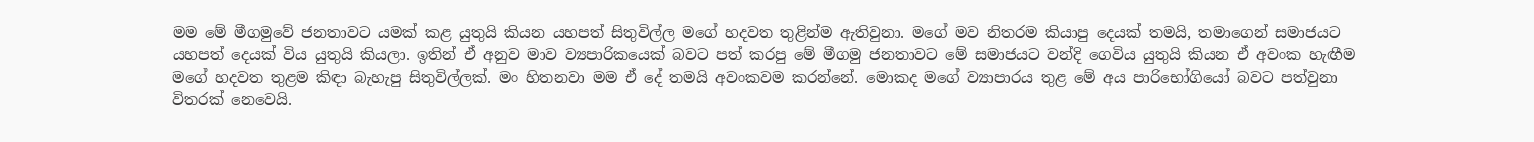මම මේ මීගමුවේ ජනතාවට යමක් කළ යුතුයි කියන යහපත් සිතුවිල්ල මගේ හදවත තුළින්ම ඇතිවුනා. මගේ මව නිතරම කියාපු දෙයක් තමයි, තමාගෙන් සමාජයට යහපත් දෙයක් විය යුතුයි කියලා. ඉතින් ඒ අනුව මාව ව්‍යපාරිකයෙක් බවට පත් කරපු මේ මීගමු ජනතාවට මේ සමාජයට වන්දි ගෙවිය යුතුයි කියන ඒ අවංක හැඟීම මගේ හදවත තුළම කිඳා බැහැපු සිතුවිල්ලක්. මං හිතනවා මම ඒ දේ තමයි අවංකවම කරන්නේ. මොකද මගේ ව්‍යාපාරය තුළ මේ අය පාරිභෝගියෝ බවට පත්වුනා විතරක් නෙවෙයි.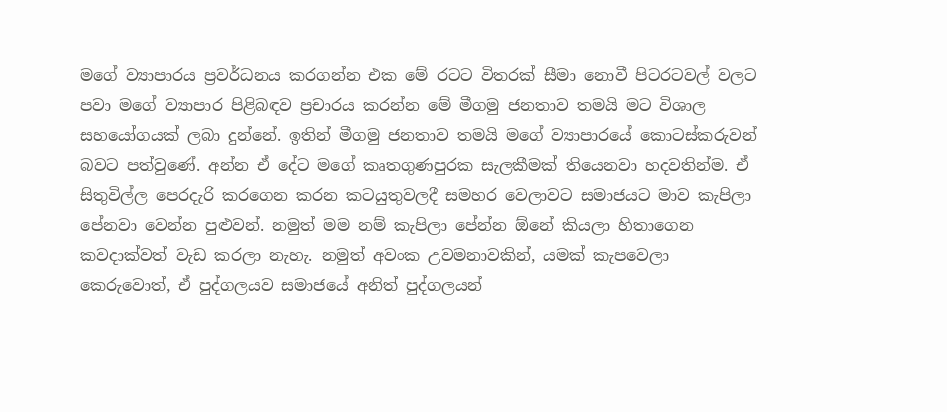මගේ ව්‍යාපාරය ප්‍රවර්ධනය කරගන්න එක මේ රටට විතරක් සීමා නොවී පිටරටවල් වලට පවා මගේ ව්‍යාපාර පිළිබඳව ප්‍රචාරය කරන්න මේ මීගමු ජනතාව තමයි මට විශාල සහයෝගයක් ලබා දුන්නේ. ඉතින් මීගමු ජනතාව තමයි මගේ ව්‍යාපාරයේ කොටස්කරුවන් බවට පත්වුණේ. අන්න ඒ දේට මගේ කෘතගුණපුරක සැලකීමක් තියෙනවා හදවතින්ම. ඒ සිතුවිල්ල පෙරදැරි කරගෙන කරන කටයුතුවලදී සමහර වෙලාවට සමාජයට මාව කැපිලා පේනවා වෙන්න පුළුවන්. නමුත් මම නම් කැපිලා පේන්න ඕනේ කියලා හිතාගෙන කවදාක්වත් වැඩ කරලා නැහැ. නමුත් අවංක උවමනාවකින්, යමක් කැපවෙලා කෙරුවොත්, ඒ පුද්ගලයව සමාජයේ අනිත් පුද්ගලයන්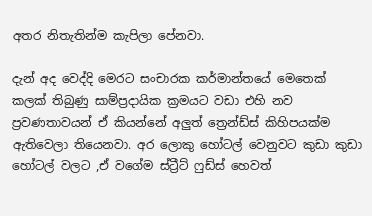අතර නිතැතින්ම කැපිලා පේනවා.

දැන් අද වෙද්දි මෙරට සංචාරක කර්මාන්තයේ මෙතෙක් කලක් තිබුණු සාම්ප්‍රදායික ක්‍රමයට වඩා එහි නව ප්‍රවණතාවයන් ඒ කියන්නේ අලුත් ත්‍රෙන්ඩ්ස් කිහිපයක්ම ඇතිවෙලා තියෙනවා. අර ලොකු හෝටල් වෙනුවට කුඩා කුඩා හෝටල් වලට ,ඒ වගේම ස්ට්‍රීට් ෆුඩ්ස් හෙවත්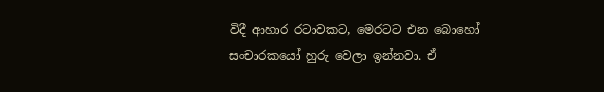විදී ආහාර රටාවකට, මෙරටට එන බොහෝ සංචාරකයෝ හුරු වෙලා ඉන්නවා. ඒ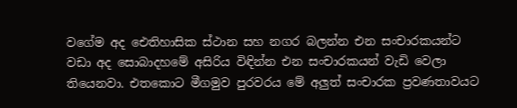වගේම අද ඓතිහාසික ස්ථාන සහ නගර බලන්න එන සංචාරකයන්ට වඩා අද සොබාදහමේ අසිරිය විඳින්න එන සංචාරකයන් වැඩි වෙලා තියෙනවා. එතකොට මීගමුව පුරවරය මේ අලුත් සංචාරක ප්‍රවණතාවයට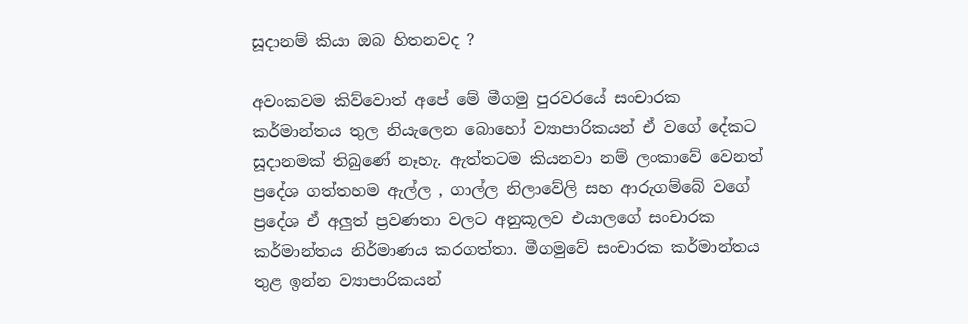සූදානම් කියා ඔබ හිතනවද ?

අවංකවම කිව්වොත් අපේ මේ මීගමු පුරවරයේ සංචාරක කර්මාන්තය තුල නියැලෙන බොහෝ ව්‍යාපාරිකයන් ඒ වගේ දේකට සූදානමක් තිබුණේ නෑහැ. ඇත්තටම කියනවා නම් ලංකාවේ වෙනත් ප්‍රදේශ ගත්තහම ඇල්ල , ගාල්ල නිලාවේලි සහ ආරුගම්බේ වගේ ප්‍රදේශ ඒ අලුත් ප්‍රවණතා වලට අනුකූලව එයාලගේ සංචාරක කර්මාන්තය නිර්මාණය කරගත්තා. මීගමුවේ සංචාරක කර්මාන්තය තුළ ඉන්න ව්‍යාපාරිකයන්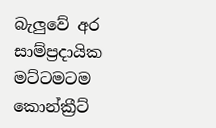බැලුවේ අර සාම්ප්‍රදායික මට්ටමටම කොන්ක්‍රීට්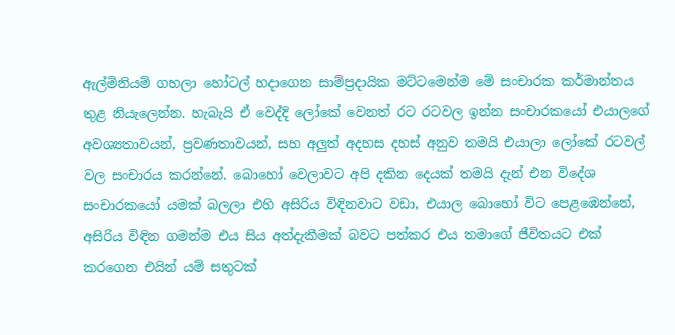ඇල්මිනියම් ගහලා හෝටල් හදාගෙන සාම්ප්‍රදායික මට්ටමෙන්ම මේ සංචාරක කර්මාන්තය තුළ නියැලෙන්න. හැබැයි ඒ වෙද්දි ලෝකේ වෙනත් රට රටවල ඉන්න සංචාරකයෝ එයාලගේ අවශ්‍යතාවයන්, ප්‍රවණතාවයන්, සහ අලුත් අදහස දහස් අනුව තමයි එයාලා ලෝකේ රටවල් වල සංචාරය කරන්නේ. බොහෝ වෙලාවට අපි දකින දෙයක් තමයි දැන් එන විදේශ සංචාරකයෝ යමක් බලලා එහි අසිරිය විඳිනවාට වඩා, එයාල බොහෝ විට පෙළඹෙන්නේ, අසිරිය විඳින ගමන්ම එය සිය අත්දැකීමක් බවට පත්කර එය තමාගේ ජීවිතයට එක් කරගෙන එයින් යම් සතුටක්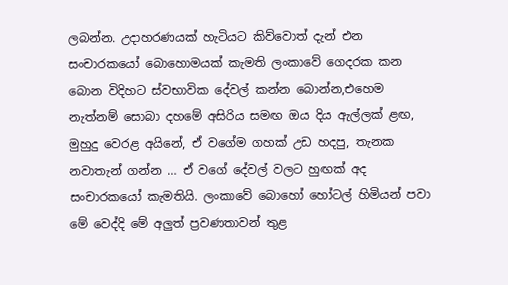ලබන්න. උදාහරණයක් හැටියට කිව්වොත් දැන් එන සංචාරකයෝ බොහොමයක් කැමති ලංකාවේ ගෙදරක කන බොන විදිහට ස්වභාවික දේවල් කන්න බොන්න,එහෙම නැත්නම් සොබා දහමේ අසිරිය සමඟ ඔය දිය ඇල්ලක් ළඟ, මුහුදු වෙරළ අයිනේ, ඒ වගේම ගහක් උඩ හදපු, තැනක නවාතැන් ගන්න … ඒ වගේ දේවල් වලට හුඟක් අද සංචාරකයෝ කැමතියි. ලංකාවේ බොහෝ හෝටල් හිමියන් පවා මේ වෙද්දි මේ අලුත් ප්‍රවණතාවන් තුළ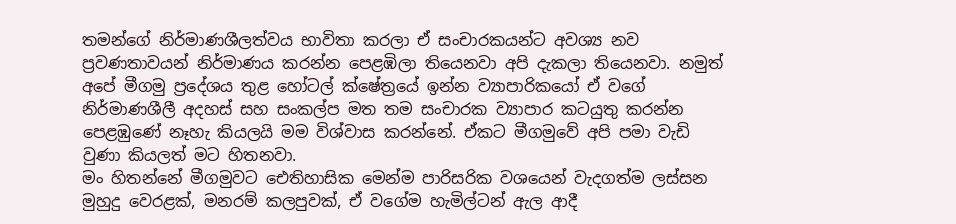තමන්ගේ නිර්මාණශීලත්වය භාවිතා කරලා ඒ සංචාරකයන්ට අවශ්‍ය නව ප්‍රවණතාවයන් නිර්මාණය කරන්න පෙළඹිලා තියෙනවා අපි දැකලා තියෙනවා. නමුත් අපේ මීගමු ප්‍රදේශය තුළ හෝටල් ක්ෂේත්‍රයේ ඉන්න ව්‍යාපාරිකයෝ ඒ වගේ නිර්මාණශීලී අදහස් සහ සංකල්ප මත තම සංචාරක ව්‍යාපාර කටයුතු කරන්න පෙළඹුණේ නෑහැ කියලයි මම විශ්වාස කරන්නේ. ඒකට මීගමුවේ අපි පමා වැඩි වුණා කියලත් මට හිතනවා.
මං හිතන්නේ මීගමුවට ඓතිහාසික මෙන්ම පාරිසරික වශයෙන් වැදගත්ම ලස්සන මුහුදු වෙරළක්, මනරම් කලපුවක්, ඒ වගේම හැමිල්ටන් ඇල ආදී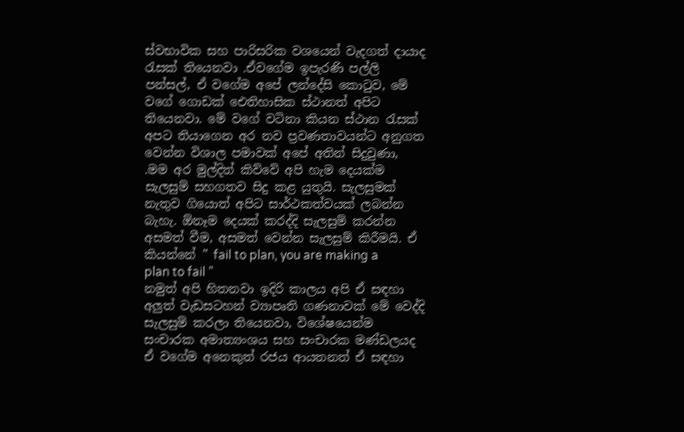ස්වභාවික සහ පාරිසරික වශයෙන් වැදගත් දායාද රැසක් තියෙනවා .ඒවගේම ඉපැරණි පල්ලි පන්සල්, ඒ වගේම අපේ ලන්දේසි කොටුව, මේ වගේ ගොඩක් ඓතිහාසික ස්ථානත් අපිට තියෙනවා. මේ වගේ වටිනා කියන ස්ථාන රැසක් අපට තියාගෙන අර නව ප්‍රවණතාවයන්ට අනුගත වෙන්න විශාල පමාවක් අපේ අතින් සිදුවුණා, .මම අර මුල්දිත් කිව්වේ අපි හැම දෙයක්ම සැලසුම් සහගතව සිදු කළ යුතුයි. සැලසුමක් නැතුව ගියොත් අපිට සාර්ථකත්වයක් ලබන්න බැහැ. ඕනෑම දෙයක් කරද්දි සැලසුම් කරන්න අසමත් වීම, අසමත් වෙන්න සැලසුම් කිරීමයි. ඒ කියන්නේ ” fail to plan, you are making a plan to fail ”
නමුත් අපි හිතනවා ඉදිරි කාලය අපි ඒ සඳහා අලුත් වැඩසටහන් ව්‍යාපෘති ගණනාවක් මේ වෙද්දි සැලසුම් කරලා තියෙනවා, විශේෂයෙන්ම සංචාරක අමාත්‍යංශය සහ සංචාරක මණ්ඩලයද ඒ වගේම අනෙකුත් රජය ආයතනත් ඒ සඳහා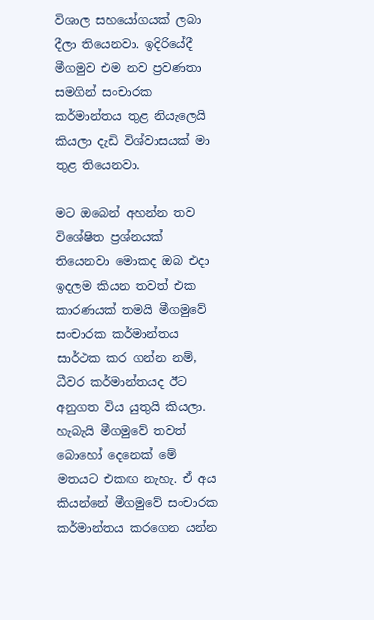විශාල සහයෝගයක් ලබා දීලා තියෙනවා. ඉදිරියේදී මීගමුව එම නව ප්‍රවණතා සමගින් සංචාරක කර්මාන්තය තුළ නියැලෙයි කියලා දැඩි විශ්වාසයක් මා තුළ තියෙනවා.

මට ඔබෙන් අහන්න තව විශේෂිත ප්‍රශ්නයක් තියෙනවා මොකද ඔබ එදා ඉදලම කියන තවත් එක කාරණයක් තමයි මීගමුවේ සංචාරක කර්මාන්තය සාර්ථක කර ගන්න නම්, ධීවර කර්මාන්තයද ඊට අනුගත විය යුතුයි කියලා. හැබැයි මීගමුවේ තවත් බොහෝ දෙනෙක් මේ මතයට එකඟ නැහැ. ඒ අය කියන්නේ මීගමුවේ සංචාරක කර්මාන්තය කරගෙන යන්න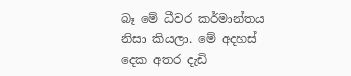බෑ මේ ධීවර කර්මාන්තය නිසා කියලා. මේ අදහස් දෙක අතර දැඩි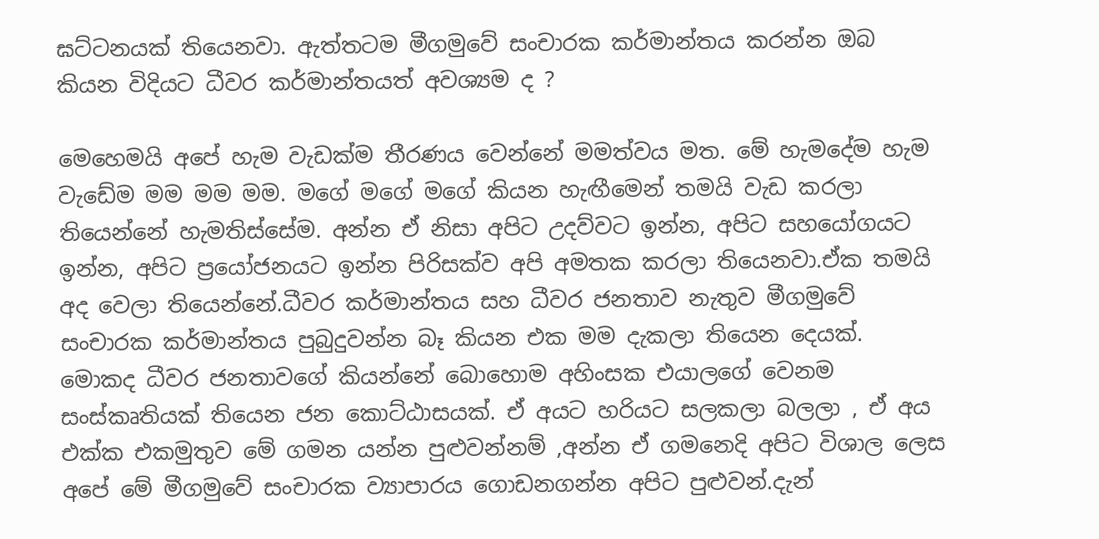ඝට්ටනයක් තියෙනවා. ඇත්තටම මීගමුවේ සංචාරක කර්මාන්තය කරන්න ඔබ කියන විදියට ධීවර කර්මාන්තයත් අවශ්‍යම ද ?

මෙහෙමයි අපේ හැම වැඩක්ම තීරණය වෙන්නේ මමත්වය මත. මේ හැමදේම හැම වැඩේම මම මම මම. මගේ මගේ මගේ කියන හැඟීමෙන් තමයි වැඩ කරලා තියෙන්නේ හැමතිස්සේම. අන්න ඒ නිසා අපිට උදව්වට ඉන්න, අපිට සහයෝගයට ඉන්න, අපිට ප්‍රයෝජනයට ඉන්න පිරිසක්ව අපි අමතක කරලා තියෙනවා.ඒක තමයි අද වෙලා තියෙන්නේ.ධීවර කර්මාන්තය සහ ධීවර ජනතාව නැතුව මීගමුවේ සංචාරක කර්මාන්තය පුබුදුවන්න බෑ කියන එක මම දැකලා තියෙන දෙයක්. මොකද ධීවර ජනතාවගේ කියන්නේ බොහොම අහිංසක එයාලගේ වෙනම සංස්කෘතියක් තියෙන ජන කොට්ඨාසයක්. ඒ අයට හරියට සලකලා බලලා , ඒ අය එක්ක එකමුතුව මේ ගමන යන්න පුළුවන්නම් ,අන්න ඒ ගමනෙදි අපිට විශාල ලෙස අපේ මේ මීගමුවේ සංචාරක ව්‍යාපාරය ගොඩනගන්න අපිට පුළුවන්.දැන්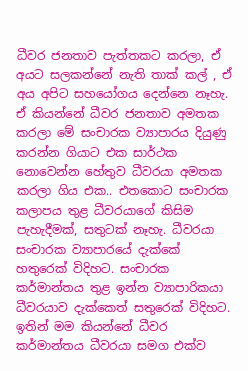ධීවර ජනතාව පැත්තකට කරලා, ඒ අයට සලකන්නේ නැති තාක් කල් , ඒ අය අපිට සහයෝගය දෙන්නෙ නෑහැ. ඒ කියන්නේ ධීවර ජනතාව අමතක කරලා මේ සංචාරක ව්‍යාපාරය දියුණු කරන්න ගියාට එක සාර්ථක නොවෙන්න හේතුව ධීවරයා අමතක කරලා ගිය එක.. එතකොට සංචාරක කලාපය තුළ ධීවරයාගේ කිසිම පැහැදීමක්, සතුටක් නෑහැ. ධීවරයා සංචාරක ව්‍යාපාරයේ දැක්කේ හතුරෙක් විදිහට. සංචාරක කර්මාන්තය තුළ ඉන්න ව්‍යාපාරිකයා ධීවරයාව දැක්කෙත් සතුරෙක් විදිහට. ඉතින් මම කියන්නේ ධීවර කර්මාන්තය ධීවරයා සමග එක්ව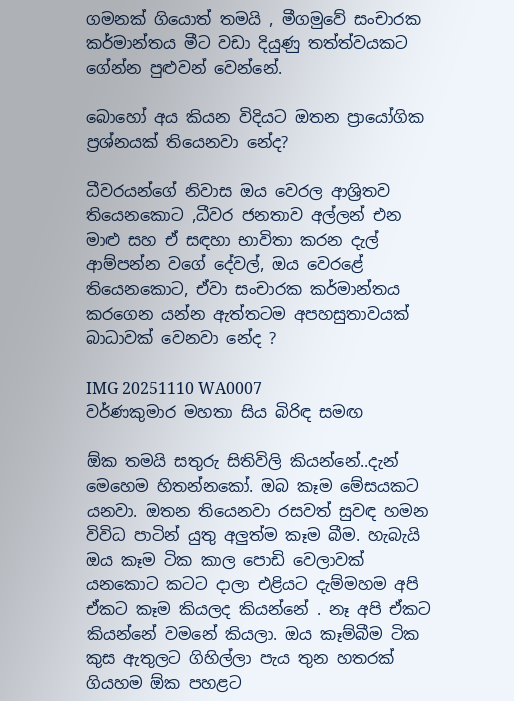ගමනක් ගියොත් තමයි , මීගමුවේ සංචාරක කර්මාන්තය මීට වඩා දියුණු තත්ත්වයකට ගේන්න පුළුවන් වෙන්නේ.

බොහෝ අය කියන විදියට ඔතන ප්‍රායෝගික ප්‍රශ්නයක් තියෙනවා නේද?

ධීවරයන්ගේ නිවාස ඔය වෙරල ආශ්‍රිතව තියෙනකොට ,ධීවර ජනතාව අල්ලන් එන මාළු සහ ඒ සඳහා භාවිතා කරන දැල් ආම්පන්න වගේ දේවල්, ඔය වෙරළේ තියෙනකොට, ඒවා සංචාරක කර්මාන්තය කරගෙන යන්න ඇත්තටම අපහසුතාවයක් බාධාවක් වෙනවා නේද ?

IMG 20251110 WA0007
වර්ණකුමාර මහතා සිය බිරිඳ සමඟ

ඕක තමයි සතුරු සිතිවිලි කියන්නේ..දැන් මෙහෙම හිතන්නකෝ. ඔබ කෑම මේසයකට යනවා. ඔතන තියෙනවා රසවත් සුවඳ හමන විවිධ පාටින් යුතු අලුත්ම කෑම බීම. හැබැයි ඔය කෑම ටික කාල පොඩි වෙලාවක් යනකොට කටට දාලා එළියට දැම්මහම අපි ඒකට කෑම කියලද කියන්නේ . නෑ අපි ඒකට කියන්නේ වමනේ කියලා. ඔය කෑම්බීම ටික කුස ඇතුලට ගිහිල්ලා පැය තුන හතරක් ගියහම ඕක පහළට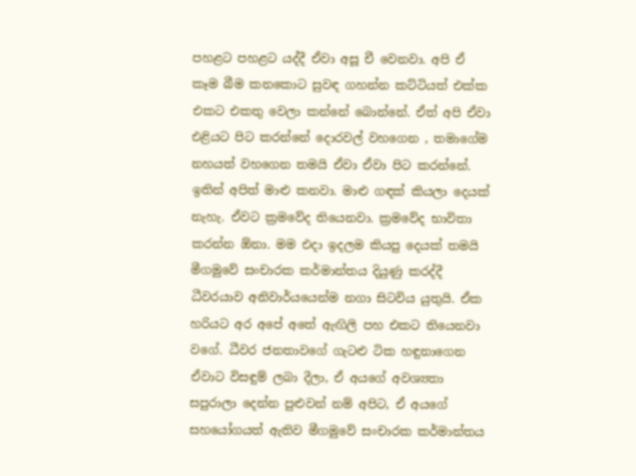පහළට පහළට යද්දී ඒවා අසූ චී වෙනවා. අපි ඒ කෑම බීම කනකොට සුවඳ ගහන්න කට්ටියත් එක්ක එකට එකතු වෙලා කන්නේ බොන්නේ. ඒත් අපි ඒවා එළියට පිට කරන්නේ දොරවල් වහගෙන , තමාගේම නහයත් වහගෙන තමයි ඒවා ඒවා පිට කරන්නේ.
ඉතින් අපිත් මාළු කනවා. මාළු ගඳක් කියලා දෙයක් නැහැ. ඒවට ක්‍රමවේද තියෙනවා. ක්‍රමවේද භාවිතා කරන්න ඕනා. මම එදා ඉදලම කියපු දෙයක් තමයි මීගමුවේ සංචාරක කර්මාන්තය දියුණු කරද්දී ධීවරයාව අනිවාර්යයෙන්ම නගා සිටවිය යුතුයි. ඒක හරියට අර අපේ අතේ ඇඟිලි පහ එකට තියෙනවා වගේ. ධීවර ජනතාවගේ ගැටළු ටික හඳුනාගෙන ඒවාට විසඳුම් ලබා දීලා, ඒ අයගේ අවශ්‍යතා සපුරාලා දෙන්න පුළුවන් නම් අපිට, ඒ අයගේ සහයෝගයත් ඇතිව මීගමුවේ සංචාරක කර්මාන්තය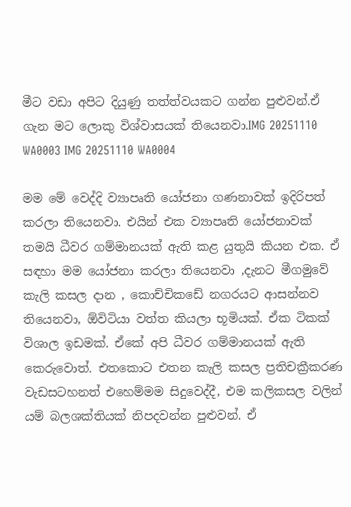මීට වඩා අපිට දියුණු තත්ත්වයකට ගන්න පුළුවන්.ඒ ගැන මට ලොකු විශ්වාසයක් තියෙනවා.IMG 20251110 WA0003 IMG 20251110 WA0004

මම මේ වෙද්දි ව්‍යාපෘති යෝජනා ගණනාවක් ඉදිරිපත් කරලා තියෙනවා. එයින් එක ව්‍යාපෘති යෝජනාවක් තමයි ධීවර ගම්මානයක් ඇති කළ යුතුයි කියන එක. ඒ සඳහා මම යෝජනා කරලා තියෙනවා ,දැනට මීගමුවේ කැලි කසල දාන , කොච්චිකඩේ නගරයට ආසන්නව තියෙනවා, ඕවිටියා වත්ත කියලා භූමියක්. ඒක ටිකක් විශාල ඉඩමක්. ඒකේ අපි ධීවර ගම්මානයක් ඇති කෙරුවොත්. එතකොට එතන කැලි කසල ප්‍රතිචක්‍රීකරණ වැඩසටහනත් එහෙම්මම සිදුවෙද්දී, එම කලිකසල වලින් යම් බලශක්තියක් නිපදවන්න පුළුවන්. ඒ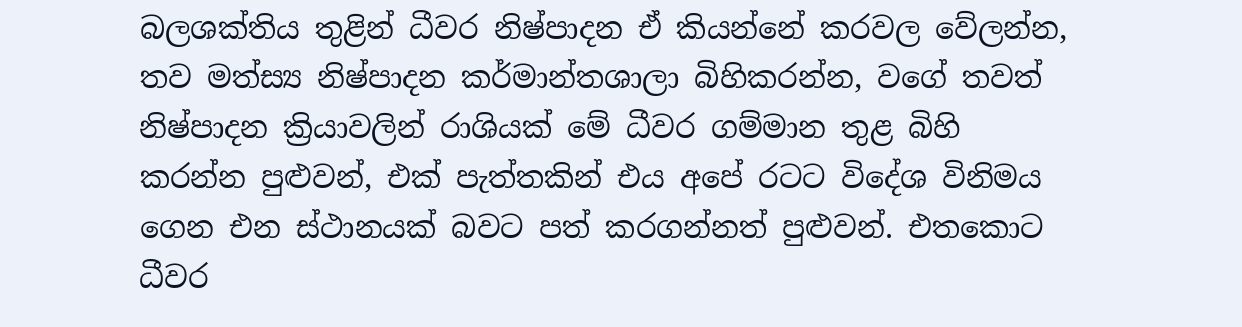බලශක්තිය තුළින් ධීවර නිෂ්පාදන ඒ කියන්නේ කරවල වේලන්න, තව මත්ස්‍ය නිෂ්පාදන කර්මාන්තශාලා බිහිකරන්න, වගේ තවත් නිෂ්පාදන ක්‍රියාවලින් රාශියක් මේ ධීවර ගම්මාන තුළ බිහි කරන්න පුළුවන්, එක් පැත්තකින් එය අපේ රටට විදේශ විනිමය ගෙන එන ස්ථානයක් බවට පත් කරගන්නත් පුළුවන්. එතකොට ධීවර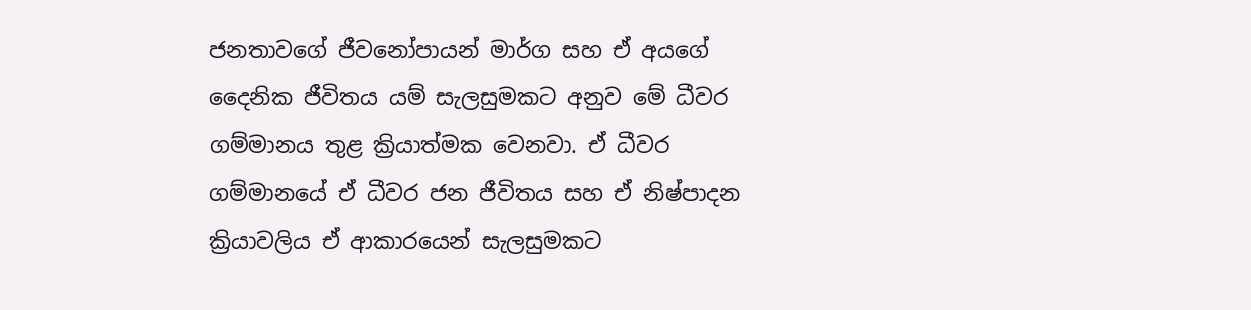ජනතාවගේ ජීවනෝපායන් මාර්ග සහ ඒ අයගේ දෛනික ජීවිතය යම් සැලසුමකට අනුව මේ ධීවර ගම්මානය තුළ ක්‍රියාත්මක වෙනවා. ඒ ධීවර ගම්මානයේ ඒ ධීවර ජන ජීවිතය සහ ඒ නිෂ්පාදන ක්‍රියාවලිය ඒ ආකාරයෙන් සැලසුමකට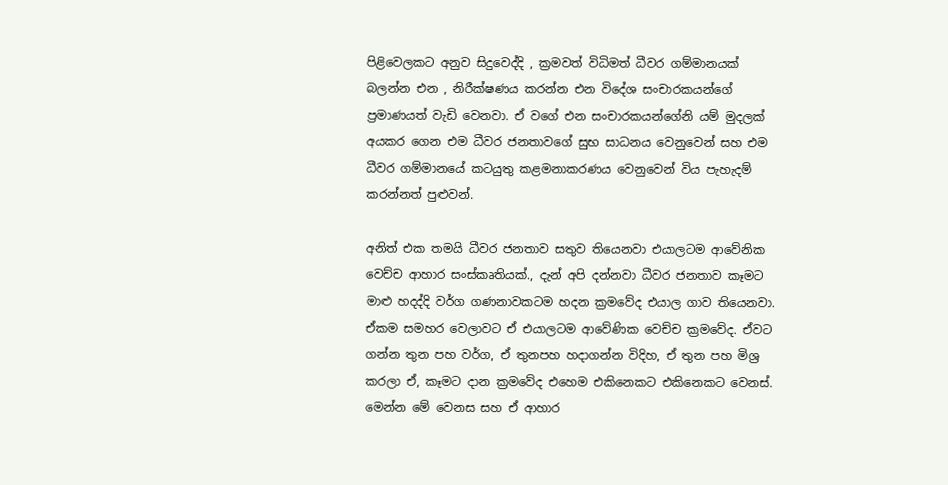පිළිවෙලකට අනුව සිදුවෙද්දි , ක්‍රමවත් විධිමත් ධීවර ගම්මානයක් බලන්න එන , නිරීක්ෂණය කරන්න එන විදේශ සංචාරකයන්ගේ ප්‍රමාණයත් වැඩි වෙනවා. ඒ වගේ එන සංචාරකයන්ගේනි යම් මුදලක් අයකර ගෙන එම ධීවර ජනතාවගේ සුභ සාධනය වෙනුවෙන් සහ එම ධීවර ගම්මානයේ කටයුතු කළමනාකරණය වෙනුවෙන් විය පැහැදම් කරන්නත් පුළුවන්.

අනිත් එක තමයි ධීවර ජනතාව සතුව තියෙනවා එයාලටම ආවේනික වෙච්ච ආහාර සංස්කෘතියක්., දැන් අපි දන්නවා ධීවර ජනතාව කෑමට මාළු හදද්දි වර්ග ගණනාවකටම හදන ක්‍රමවේද එයාල ගාව තියෙනවා. ඒකම සමහර වෙලාවට ඒ එයාලටම ආවේණික වෙච්ච ක්‍රමවේද. ඒවට ගන්න තුන පහ වර්ග, ඒ තුනපහ හදාගන්න විදිහ, ඒ තුන පහ මිශ්‍ර කරලා ඒ, කෑමට දාන ක්‍රමවේද එහෙම එකිනෙකට එකිනෙකට වෙනස්. මෙන්න මේ වෙනස සහ ඒ ආහාර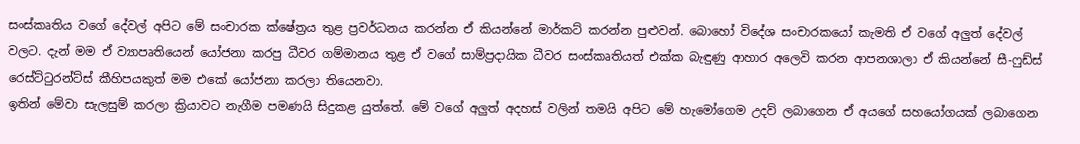සංස්කෘතිය වගේ දේවල් අපිට මේ සංචාරක ක්ෂේත්‍රය තුළ ප්‍රවර්ධනය කරන්න ඒ කියන්නේ මාර්කට් කරන්න පුළුවන්. බොහෝ විදේශ සංචාරකයෝ කැමති ඒ වගේ අලුත් දේවල් වලට. දැන් මම ඒ ව්‍යාපෘතියෙන් යෝජනා කරපු ධීවර ගම්මානය තුළ ඒ වගේ සාම්ප්‍රදායික ධීවර සංස්කෘතියත් එක්ක බැඳුණු ආහාර අලෙවි කරන ආපනශාලා ඒ කියන්නේ සී-ෆුඩ්ස් රෙස්ට්ටුරන්ට්ස් කීහිපයකුත් මම එකේ යෝජනා කරලා තියෙනවා.
ඉතින් මේවා සැලසුම් කරලා ක්‍රියාවට නැගීම පමණයි සිදුකළ යුත්තේ. මේ වගේ අලුත් අදහස් වලින් තමයි අපිට මේ හැමෝගෙම උදව් ලබාගෙන ඒ අයගේ සහයෝගයක් ලබාගෙන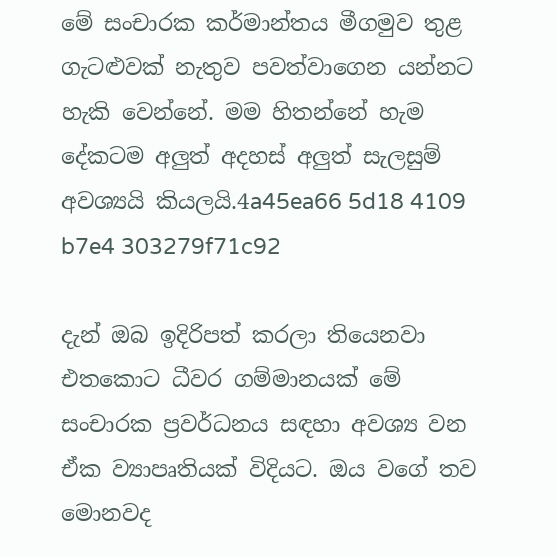මේ සංචාරක කර්මාන්තය මීගමුව තුළ ගැටළුවක් නැතුව පවත්වාගෙන යන්නට හැකි වෙන්නේ. මම හිතන්නේ හැම දේකටම අලුත් අදහස් අලුත් සැලසුම් අවශ්‍යයි කියලයි.4a45ea66 5d18 4109 b7e4 303279f71c92

දැන් ඔබ ඉදිරිපත් කරලා තියෙනවා එතකොට ධීවර ගම්මානයක් මේ සංචාරක ප්‍රවර්ධනය සඳහා අවශ්‍ය වන ඒක ව්‍යාපෘතියක් විදියට. ඔය වගේ තව මොනවද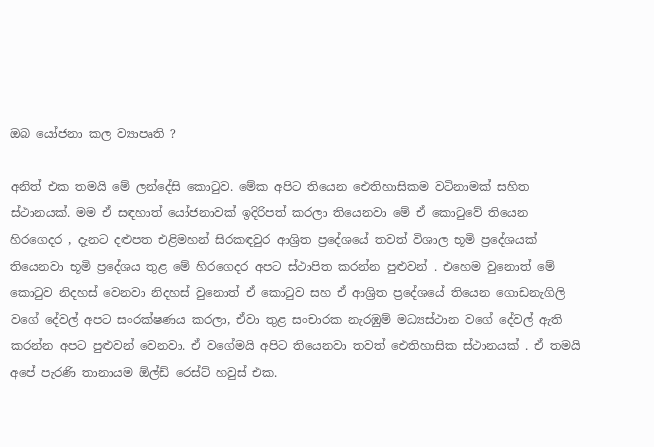ඔබ යෝජනා කල ව්‍යාපෘති ?

අනිත් එක තමයි මේ ලන්දේසි කොටුව. මේක අපිට තියෙන ඓතිහාසිකම වටිනාමක් සහිත ස්ථානයක්. මම ඒ සඳහාත් යෝජනාවක් ඉදිරිපත් කරලා තියෙනවා මේ ඒ කොටුවේ තියෙන හිරගෙදර , දැනට දළුපත එළිමහන් සිරකඳවුර ආශ්‍රිත ප්‍රදේශයේ තවත් විශාල භූමි ප්‍රදේශයක් තියෙනවා භූමි ප්‍රදේශය තුළ මේ හිරගෙදර අපට ස්ථාපිත කරන්න පුළුවන් . එහෙම වුනොත් මේ කොටුව නිදහස් වෙනවා නිදහස් වුනොත් ඒ කොටුව සහ ඒ ආශ්‍රිත ප්‍රදේශයේ තියෙන ගොඩනැගිලි වගේ දේවල් අපට සංරක්ෂණය කරලා, ඒවා තුළ සංචාරක නැරඹුම් මධ්‍යස්ථාන වගේ දේවල් ඇති කරන්න අපට පුළුවන් වෙනවා. ඒ වගේමයි අපිට තියෙනවා තවත් ඓතිහාසික ස්ථානයක් . ඒ තමයි අපේ පැරණි තානායම ඕල්ඩ් රෙස්ට් හවුස් එක.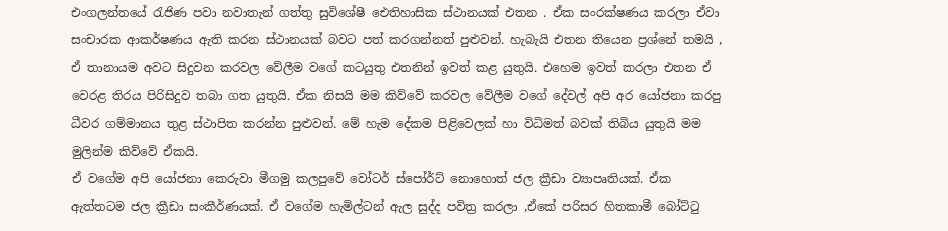එංගලන්තයේ රැජිණ පවා නවාතැන් ගත්තු සුවිශේෂී ඓතිහාසික ස්ථානයක් එතන . ඒක සංරක්ෂණය කරලා ඒවා සංචාරක ආකර්ෂණය ඇති කරන ස්ථානයක් බවට පත් කරගන්නත් පුළුවන්. හැබැයි එතන තියෙන ප්‍රශ්නේ තමයි , ඒ තානායම අවට සිදුවන කරවල වේලීම වගේ කටයුතු එතනින් ඉවත් කළ යුතුයි. එහෙම ඉවත් කරලා එතන ඒ වෙරළ තිරය පිරිසිදුව තබා ගත යුතුයි. ඒක නිසයි මම කිව්වේ කරවල වේලීම වගේ දේවල් අපි අර යෝජනා කරපු ධීවර ගම්මානය තුළ ස්ථාපිත කරන්න පුළුවන්. මේ හැම දේකම පිළිවෙලක් හා විධිමත් බවක් තිබිය යුතුයි මම මුලින්ම කිව්වේ ඒකයි.
ඒ වගේම අපි යෝජනා කෙරුවා මීගමු කලපුවේ වෝටර් ස්පෝර්ට් නොහොත් ජල ක්‍රීඩා ව්‍යාපෘතියක්. ඒක ඇත්තටම ජල ක්‍රීඩා සංකීර්ණයක්. ඒ වගේම හැමිල්ටන් ඇල සුද්ද පවිත්‍ර කරලා ,ඒකේ පරිසර හිතකාමී බෝට්ටු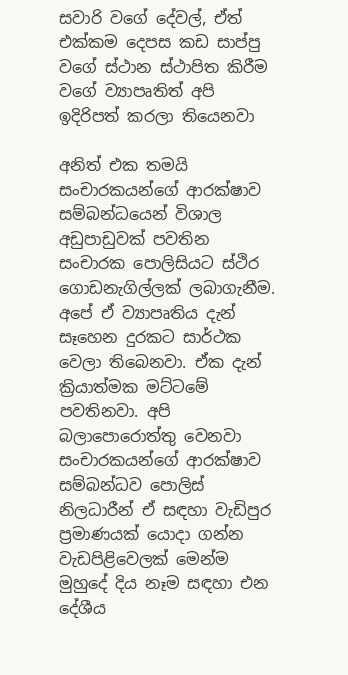සවාරි වගේ දේවල්, ඒත් එක්කම දෙපස කඩ සාප්පු වගේ ස්ථාන ස්ථාපිත කිරීම වගේ ව්‍යාපෘතිත් අපි ඉදිරිපත් කරලා තියෙනවා

අනිත් එක තමයි සංචාරකයන්ගේ ආරක්ෂාව සම්බන්ධයෙන් විශාල අඩුපාඩුවක් පවතින සංචාරක පොලිසියට ස්ථිර ගොඩනැගිල්ලක් ලබාගැනීම. අපේ ඒ ව්‍යාපෘතිය දැන් සෑහෙන දුරකට සාර්ථක වෙලා තිබෙනවා. ඒක දැන් ක්‍රියාත්මක මට්ටමේ පවතිනවා. අපි බලාපොරොත්තු වෙනවා සංචාරකයන්ගේ ආරක්ෂාව සම්බන්ධව පොලිස් නිලධාරීන් ඒ සඳහා වැඩිපුර ප්‍රමාණයක් යොදා ගන්න වැඩපිළිවෙලක් මෙන්ම මුහුදේ දිය නෑම සඳහා එන දේශීය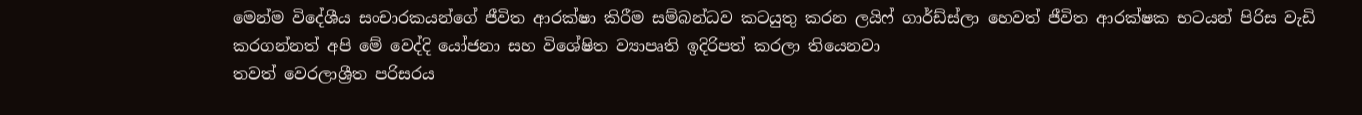මෙන්ම විදේශීය සංචාරකයන්ගේ ජීවිත ආරක්ෂා කිරීම සම්බන්ධව කටයුතු කරන ලයිෆ් ගාර්ඩ්ස්ලා හෙවත් ජීවිත ආරක්ෂක භටයන් පිරිස වැඩි කරගන්නත් අපි මේ වෙද්දි යෝජනා සහ විශේෂිත ව්‍යාපෘති ඉදිරිපත් කරලා තියෙනවා
තවත් වෙරලාශ්‍රීත පරිසරය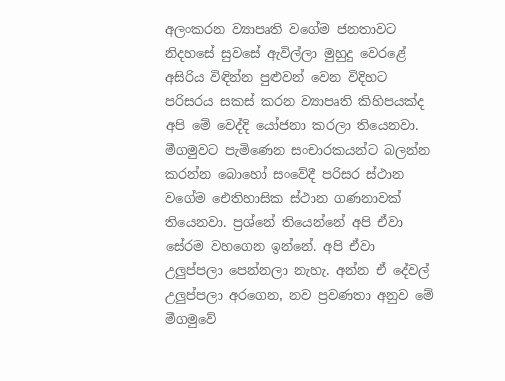අලංකරන ව්‍යාපෘති වගේම ජනතාවට නිදහසේ සුවසේ ඇවිල්ලා මුහුදු වෙරළේ අසිරිය විඳින්න පුළුවන් වෙන විදිහට පරිසරය සකස් කරන ව්‍යාපෘති කිහිපයක්ද අපි මේ වෙද්දි යෝජනා කරලා තියෙනවා.
මීගමුවට පැමිණෙන සංචාරකයන්ට බලන්න කරන්න බොහෝ සංවේදී පරිසර ස්ථාන වගේම ඓතිහාසික ස්ථාන ගණනාවක් තියෙනවා. ප්‍රශ්නේ තියෙන්නේ අපි ඒවා සේරම වහගෙන ඉන්නේ. අපි ඒවා උලුප්පලා පෙන්නලා නැහැ. අන්න ඒ දේවල් උලුප්පලා අරගෙන, නව ප්‍රවණතා අනුව මේ මීගමුවේ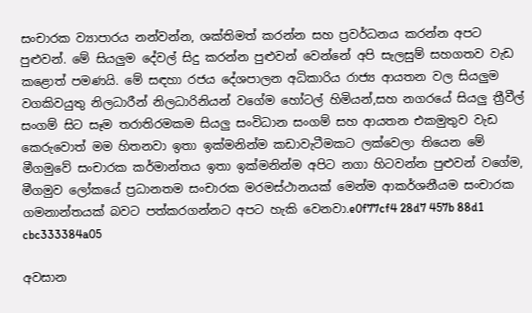සංචාරක ව්‍යාපාරය නන්වන්න, ශක්තිමත් කරන්න සහ ප්‍රවර්ධනය කරන්න අපට පුළුවන්. මේ සියලුම දේවල් සිදු කරන්න පුළුවන් වෙන්නේ අපි සැලසුම් සහගතව වැඩ කළොත් පමණයි. මේ සඳහා රජය දේශපාලන අධිකාරිය රාජ්‍ය ආයතන වල සියලුම වගකිවයුතු නිලධාරීන් නිලධාරිනියන් වගේම හෝටල් හිමියන්,සහ නගරයේ සියලු ත්‍රීවීල් සංගම් සිට සෑම තරාතිරමකම සියලු සංවිධාන සංගම් සහ ආයතන එකමුතුව වැඩ කෙරුවොත් මම හිතනවා ඉතා ඉක්මනින්ම කඩාවැටීමකට ලක්වෙලා තියෙන මේ මීගමුවේ සංචාරක කර්මාන්තය ඉතා ඉක්මනින්ම අපිට නගා හිටවන්න පුළුවන් වගේම, මීගමුව ලෝකයේ ප්‍රධානතම සංචාරක මරමස්ථානයක් මෙන්ම ආකර්ශනීයම සංචාරක ගමනාන්තයක් බවට පත්කරගන්නට අපට හැකි වෙනවා.e0f77cf4 28d7 457b 88d1 cbc333384a05

අවසාන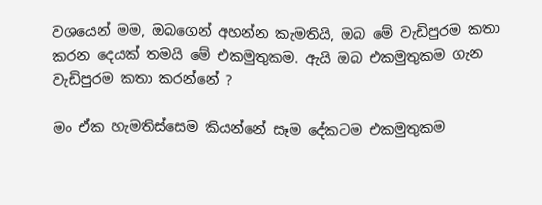වශයෙන් මම, ඔබගෙන් අහන්න කැමතියි, ඔබ මේ වැඩිපුරම කතා කරන දෙයක් තමයි මේ එකමුතුකම. ඇයි ඔබ එකමුතුකම ගැන වැඩිපුරම කතා කරන්නේ ?

මං ඒක හැමතිස්සෙම කියන්නේ සෑම දේකටම එකමුතුකම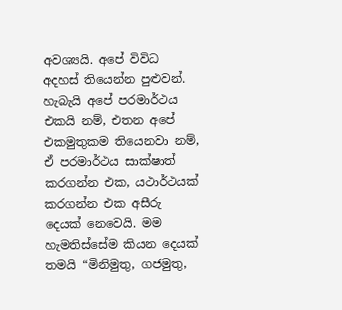අවශ්‍යයි. අපේ විවිධ අදහස් තියෙන්න පුළුවන්. හැබැයි අපේ පරමාර්ථය එකයි නම්, එතන අපේ එකමුතුකම තියෙනවා නම්, ඒ පරමාර්ථය සාක්ෂාත් කරගන්න එක, යථාර්ථයක් කරගන්න එක අසීරු දෙයක් නෙවෙයි. මම හැමතිස්සේම කියන දෙයක් තමයි “මිනිමුතු, ගජමුතු,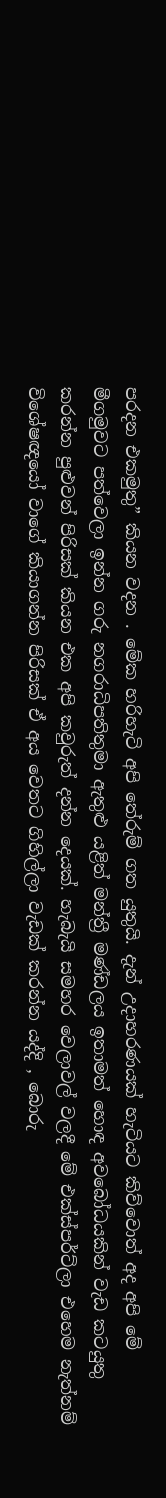පරදන එකමුතු” කියන වදන . මේක හරිහැටි අපි තේරුම් ගත යුතුයි. දැන් උදාහරණයක් හැටියට කිව්වොත් අද අපි මේ මීගමුවට පත්වෙලා ඉන්න ගරු නගරාධිපතිතුමා ඇතුළු යළිත් මන්ත්‍රී මණ්ඩලය ඉතාමත් හොඳ අවබෝධයකින් වැඩ කටයුතු කරන්න පුළුවන් පිරිසක් කියන එක අපි කවුරුත් දන්න දෙයක්. හැබැයි සමහර වෙලාවල් වලදී මේ එක්ස්පර්ට්ලා එහෙම නැත්නම් විශේෂඥයෝ වාගේ කියාගන්න පිරිසක් ඒ අය වෙතට ගිහිල්ලා වැඩක් කරන්න යද්දි , බොරු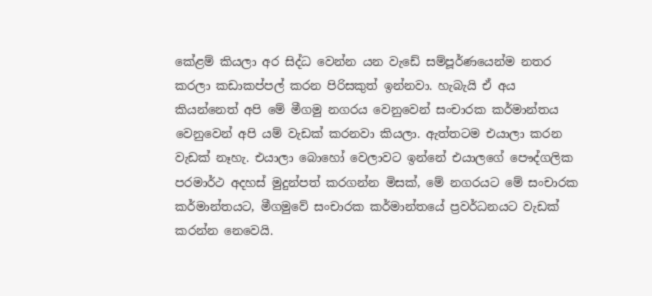කේළම් කියලා අර සිද්ධ වෙන්න යන වැඩේ සම්පූර්ණයෙන්ම නතර කරලා කඩාකප්පල් කරන පිරිසකුත් ඉන්නවා. හැබැයි ඒ අය කියන්නෙත් අපි මේ මීගමු නගරය වෙනුවෙන් සංචාරක කර්මාන්තය වෙනුවෙන් අපි යම් වැඩක් කරනවා කියලා. ඇත්තටම එයාලා කරන වැඩක් නෑහැ. එයාලා බොහෝ වෙලාවට ඉන්නේ එයාලගේ පෞද්ගලික පරමාර්ථ අදහස් මුදුන්පත් කරගන්න මිසක්, මේ නගරයට මේ සංචාරක කර්මාන්තයට, මීගමුවේ සංචාරක කර්මාන්තයේ ප්‍රවර්ධනයට වැඩක් කරන්න නෙවෙයි.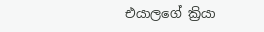එයාලගේ ක්‍රියා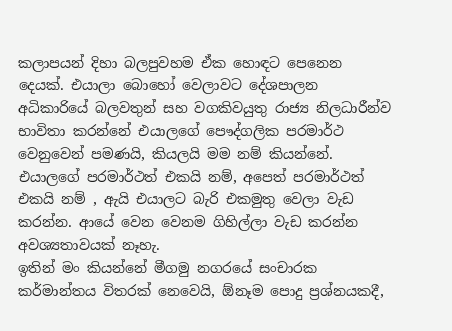කලාපයන් දිහා බලපුවහම ඒක හොඳට පෙනෙන දෙයක්. එයාලා බොහෝ වෙලාවට දේශපාලන අධිකාරියේ බලවතුන් සහ වගකිවයුතු රාජ්‍ය නිලධාරීන්ව භාවිතා කරන්නේ එයාලගේ පෞද්ගලික පරමාර්ථ වෙනුවෙන් පමණයි, කියලයි මම නම් කියන්නේ. එයාලගේ පරමාර්ථත් එකයි නම්, අපෙත් පරමාර්ථත් එකයි නම් , ඇයි එයාලට බැරි එකමුතු වෙලා වැඩ කරන්න. ආයේ වෙන වෙනම ගිහිල්ලා වැඩ කරන්න අවශ්‍යතාවයක් නෑහැ.
ඉතින් මං කියන්නේ මීගමු නගරයේ සංචාරක කර්මාන්තය විතරක් නෙවෙයි, ඕනෑම පොදු ප්‍රශ්නයකදී,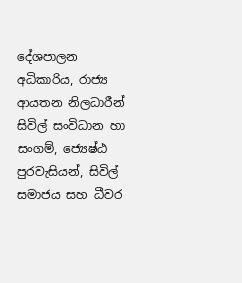දේශපාලන අධිකාරිය, රාජ්‍ය ආයතන නිලධාරීන් සිවිල් සංවිධාන හා සංගම්, ජ්‍යෙෂ්ඨ පුරවැසියන්, සිවිල් සමාජය සහ ධීවර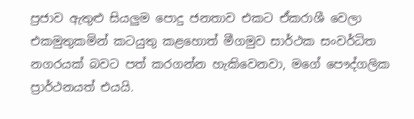ප්‍රජාව ඇතුළු සියලුම පොදු ජනතාව එකට ඒකරාශී වෙලා එකමුතුකමින් කටයුතු කළහොත් මීගමුව සාර්ථක සංවර්ධිත නගරයක් බවට පත් කරගන්න හැකිවෙනවා, මගේ පෞද්ගලික ප්‍රාර්ථනයත් එයයි.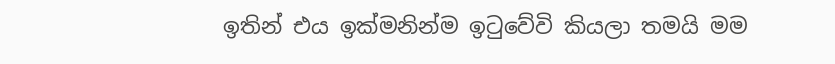ඉතින් එය ඉක්මනින්ම ඉටුවේවි කියලා තමයි මම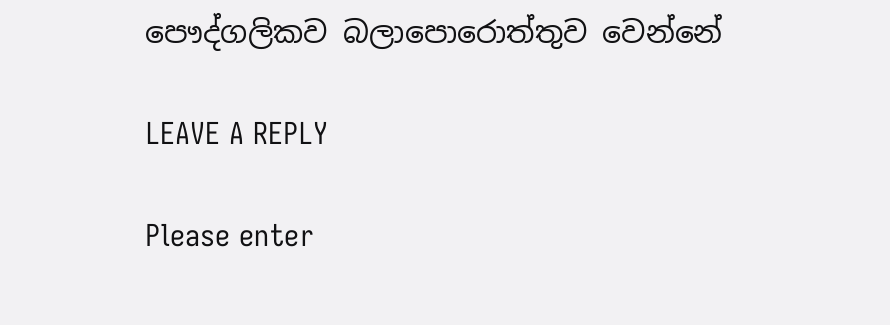පෞද්ගලිකව බලාපොරොත්තුව වෙන්නේ

LEAVE A REPLY

Please enter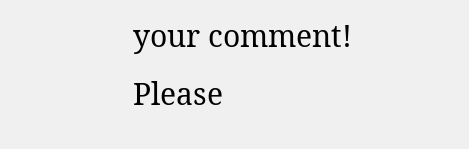your comment!
Please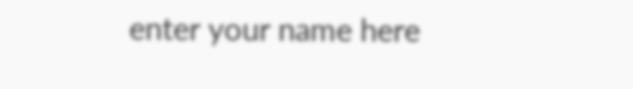enter your name here